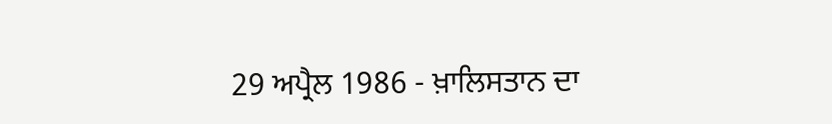29 ਅਪ੍ਰੈਲ 1986 - ਖ਼ਾਲਿਸਤਾਨ ਦਾ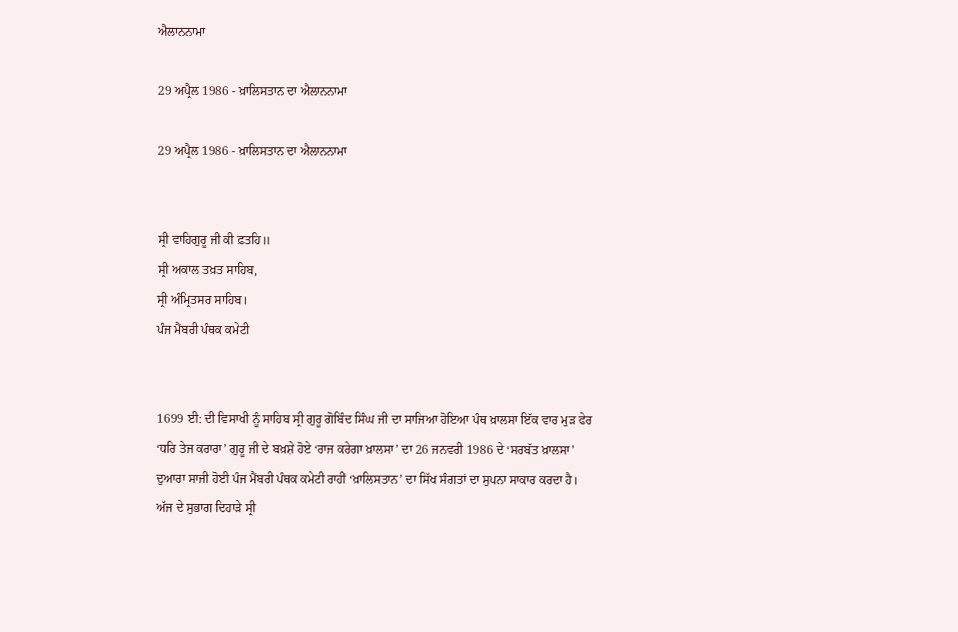ਐਲਾਨਨਾਮਾ

29 ਅਪ੍ਰੈਲ 1986 - ਖ਼ਾਲਿਸਤਾਨ ਦਾ ਐਲਾਨਨਾਮਾ

29 ਅਪ੍ਰੈਲ 1986 - ਖ਼ਾਲਿਸਤਾਨ ਦਾ ਐਲਾਨਨਾਮਾ


ਸ੍ਰੀ ਵਾਹਿਗੁਰੂ ਜੀ ਕੀ ਫ਼ਤਹਿ॥
ਸ੍ਰੀ ਅਕਾਲ ਤਖ਼ਤ ਸਾਹਿਬ,
ਸ੍ਰੀ ਅੰਮ੍ਰਿਤਸਰ ਸਾਹਿਬ।
ਪੰਜ ਮੈਂਬਰੀ ਪੰਥਕ ਕਮੇਟੀ


1699 ਈ: ਦੀ ਵਿਸਾਖੀ ਨੂੰ ਸਾਹਿਬ ਸ੍ਰੀ ਗੁਰੂ ਗੋਬਿੰਦ ਸਿੰਘ ਜੀ ਦਾ ਸਾਜਿਆ ਹੋਇਆ ਪੰਥ ਖ਼ਾਲਸਾ ਇੱਕ ਵਾਰ ਮੁੜ ਫੇਰ ‘ਧਰਿ ਤੇਜ ਕਰਾਰਾ’ ਗੁਰੂ ਜੀ ਦੇ ਬਖ਼ਸ਼ੇ ਹੋਏ ‘ਰਾਜ ਕਰੇਗਾ ਖ਼ਾਲਸਾ’ ਦਾ 26 ਜਨਵਰੀ 1986 ਦੇ ‘ਸਰਬੱਤ ਖ਼ਾਲਸਾ’ ਦੁਆਰਾ ਸਾਜੀ ਹੋਈ ਪੰਜ ਮੈਂਬਰੀ ਪੰਥਕ ਕਮੇਟੀ ਰਾਹੀਂ ‘ਖ਼ਾਲਿਸਤਾਨ’ ਦਾ ਸਿੱਖ ਸੰਗਤਾਂ ਦਾ ਸੁਪਨਾ ਸਾਕਾਰ ਕਰਦਾ ਹੈ।
ਅੱਜ ਦੇ ਸੁਭਾਗ ਦਿਹਾੜੇ ਸ੍ਰੀ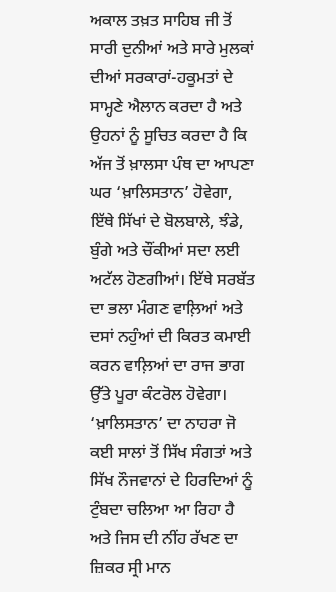ਅਕਾਲ ਤਖ਼ਤ ਸਾਹਿਬ ਜੀ ਤੋਂ ਸਾਰੀ ਦੁਨੀਆਂ ਅਤੇ ਸਾਰੇ ਮੁਲਕਾਂ ਦੀਆਂ ਸਰਕਾਰਾਂ-ਹਕੂਮਤਾਂ ਦੇ ਸਾਮ੍ਹਣੇ ਐਲਾਨ ਕਰਦਾ ਹੈ ਅਤੇ ਉਹਨਾਂ ਨੂੰ ਸੂਚਿਤ ਕਰਦਾ ਹੈ ਕਿ ਅੱਜ ਤੋਂ ਖ਼ਾਲਸਾ ਪੰਥ ਦਾ ਆਪਣਾ ਘਰ ‘ਖ਼ਾਲਿਸਤਾਨ’ ਹੋਵੇਗਾ, ਇੱਥੇ ਸਿੱਖਾਂ ਦੇ ਬੋਲਬਾਲੇ, ਝੰਡੇ, ਬੁੰਗੇ ਅਤੇ ਚੌਂਕੀਆਂ ਸਦਾ ਲਈ ਅਟੱਲ ਹੋਣਗੀਆਂ। ਇੱਥੇ ਸਰਬੱਤ ਦਾ ਭਲਾ ਮੰਗਣ ਵਾਲ਼ਿਆਂ ਅਤੇ ਦਸਾਂ ਨਹੁੰਆਂ ਦੀ ਕਿਰਤ ਕਮਾਈ ਕਰਨ ਵਾਲ਼ਿਆਂ ਦਾ ਰਾਜ ਭਾਗ ਉੱਤੇ ਪੂਰਾ ਕੰਟਰੋਲ ਹੋਵੇਗਾ।
‘ਖ਼ਾਲਿਸਤਾਨ’ ਦਾ ਨਾਹਰਾ ਜੋ ਕਈ ਸਾਲਾਂ ਤੋਂ ਸਿੱਖ ਸੰਗਤਾਂ ਅਤੇ ਸਿੱਖ ਨੌਜਵਾਨਾਂ ਦੇ ਹਿਰਦਿਆਂ ਨੂੰ ਟੁੰਬਦਾ ਚਲਿਆ ਆ ਰਿਹਾ ਹੈ ਅਤੇ ਜਿਸ ਦੀ ਨੀਂਹ ਰੱਖਣ ਦਾ ਜ਼ਿਕਰ ਸ੍ਰੀ ਮਾਨ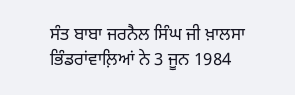ਸੰਤ ਬਾਬਾ ਜਰਨੈਲ ਸਿੰਘ ਜੀ ਖ਼ਾਲਸਾ ਭਿੰਡਰਾਂਵਾਲ਼ਿਆਂ ਨੇ 3 ਜੂਨ 1984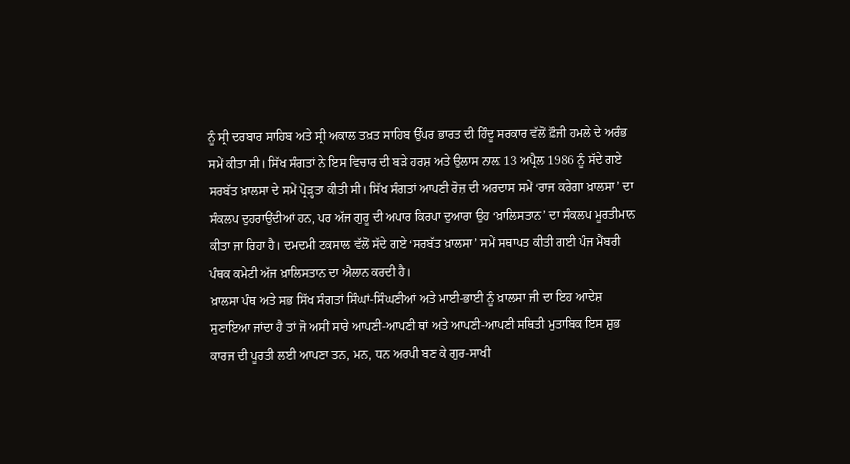ਨੂੰ ਸ੍ਰੀ ਦਰਬਾਰ ਸਾਹਿਬ ਅਤੇ ਸ੍ਰੀ ਅਕਾਲ ਤਖ਼ਤ ਸਾਹਿਬ ਉੱਪਰ ਭਾਰਤ ਦੀ ਹਿੰਦੂ ਸਰਕਾਰ ਵੱਲੋਂ ਫ਼ੌਜੀ ਹਮਲੇ ਦੇ ਅਰੰਭ ਸਮੇਂ ਕੀਤਾ ਸੀ। ਸਿੱਖ ਸੰਗਤਾਂ ਨੇ ਇਸ ਵਿਚਾਰ ਦੀ ਬੜੇ ਹਰਸ਼ ਅਤੇ ਉਲਾਸ ਨਾਲ਼ 13 ਅਪ੍ਰੈਲ 1986 ਨੂੰ ਸੱਦੇ ਗਏ ਸਰਬੱਤ ਖ਼ਾਲਸਾ ਦੇ ਸਮੇਂ ਪ੍ਰੋੜ੍ਹਤਾ ਕੀਤੀ ਸੀ। ਸਿੱਖ ਸੰਗਤਾਂ ਆਪਣੀ ਰੋਜ਼ ਦੀ ਅਰਦਾਸ ਸਮੇਂ ‘ਰਾਜ ਕਰੇਗਾ ਖ਼ਾਲਸਾ’ ਦਾ ਸੰਕਲਪ ਦੁਹਰਾਉਂਦੀਆਂ ਹਨ, ਪਰ ਅੱਜ ਗੁਰੂ ਦੀ ਅਪਾਰ ਕਿਰਪਾ ਦੁਆਰਾ ਉਹ ‘ਖ਼ਾਲਿਸਤਾਨ’ ਦਾ ਸੰਕਲਪ ਮੂਰਤੀਮਾਨ ਕੀਤਾ ਜਾ ਰਿਹਾ ਹੈ। ਦਮਦਮੀ ਟਕਸਾਲ ਵੱਲੋਂ ਸੱਦੇ ਗਏ ‘ਸਰਬੱਤ ਖ਼ਾਲਸਾ’ ਸਮੇਂ ਸਥਾਪਤ ਕੀਤੀ ਗਈ ਪੰਜ ਮੈਂਬਰੀ ਪੰਥਕ ਕਮੇਟੀ ਅੱਜ ਖ਼ਾਲਿਸਤਾਨ ਦਾ ਐਲਾਨ ਕਰਦੀ ਹੈ।
ਖ਼ਾਲਸਾ ਪੰਥ ਅਤੇ ਸਭ ਸਿੱਖ ਸੰਗਤਾਂ ਸਿੰਘਾਂ-ਸਿੰਘਣੀਆਂ ਅਤੇ ਮਾਈ-ਭਾਈ ਨੂੰ ਖ਼ਾਲਸਾ ਜੀ ਦਾ ਇਹ ਆਦੇਸ਼ ਸੁਣਾਇਆ ਜਾਂਦਾ ਹੈ ਤਾਂ ਜੋ ਅਸੀਂ ਸਾਰੇ ਆਪਣੀ-ਆਪਣੀ ਥਾਂ ਅਤੇ ਆਪਣੀ-ਆਪਣੀ ਸਥਿਤੀ ਮੁਤਾਬਿਕ ਇਸ ਸ਼ੁਭ ਕਾਰਜ ਦੀ ਪੂਰਤੀ ਲਈ ਆਪਣਾ ਤਨ, ਮਨ, ਧਨ ਅਰਪੀ ਬਣ ਕੇ ਗੁਰ-ਸਾਖੀ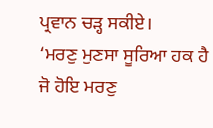ਪ੍ਰਵਾਨ ਚੜ੍ਹ ਸਕੀਏ।
‘ਮਰਣੁ ਮੁਣਸਾ ਸੂਰਿਆ ਹਕ ਹੈ ਜੋ ਹੋਇ ਮਰਣੁ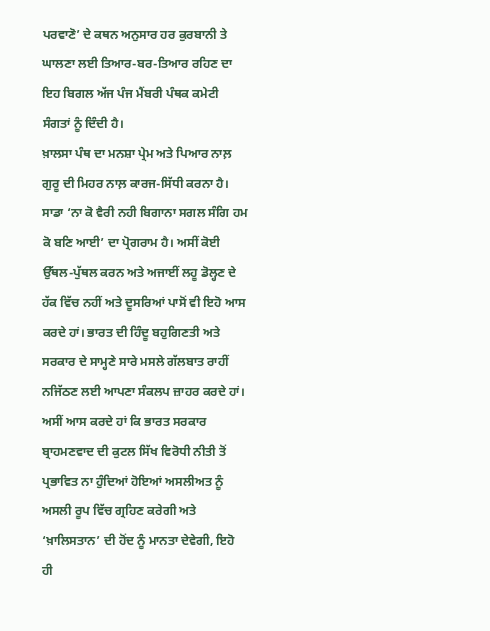ਪਰਵਾਣੋ’ ਦੇ ਕਥਨ ਅਨੁਸਾਰ ਹਰ ਕੁਰਬਾਨੀ ਤੇ ਘਾਲਣਾ ਲਈ ਤਿਆਰ-ਬਰ-ਤਿਆਰ ਰਹਿਣ ਦਾ ਇਹ ਬਿਗਲ ਅੱਜ ਪੰਜ ਮੈਂਬਰੀ ਪੰਥਕ ਕਮੇਟੀ ਸੰਗਤਾਂ ਨੂੰ ਦਿੰਦੀ ਹੈ।
ਖ਼ਾਲਸਾ ਪੰਥ ਦਾ ਮਨਸ਼ਾ ਪ੍ਰੇਮ ਅਤੇ ਪਿਆਰ ਨਾਲ਼ ਗੁਰੂ ਦੀ ਮਿਹਰ ਨਾਲ਼ ਕਾਰਜ-ਸਿੱਧੀ ਕਰਨਾ ਹੈ। ਸਾਡਾ ‘ਨਾ ਕੋ ਵੈਰੀ ਨਹੀ ਬਿਗਾਨਾ ਸਗਲ ਸੰਗਿ ਹਮ ਕੋ ਬਣਿ ਆਈ’ ਦਾ ਪ੍ਰੋਗਰਾਮ ਹੈ। ਅਸੀਂ ਕੋਈ ਉੱਥਲ-ਪੁੱਥਲ ਕਰਨ ਅਤੇ ਅਜਾਈਂ ਲਹੂ ਡੋਲ੍ਹਣ ਦੇ ਹੱਕ ਵਿੱਚ ਨਹੀਂ ਅਤੇ ਦੂਸਰਿਆਂ ਪਾਸੋਂ ਵੀ ਇਹੋ ਆਸ ਕਰਦੇ ਹਾਂ। ਭਾਰਤ ਦੀ ਹਿੰਦੂ ਬਹੁਗਿਣਤੀ ਅਤੇ ਸਰਕਾਰ ਦੇ ਸਾਮ੍ਹਣੇ ਸਾਰੇ ਮਸਲੇ ਗੱਲਬਾਤ ਰਾਹੀਂ ਨਜਿੱਠਣ ਲਈ ਆਪਣਾ ਸੰਕਲਪ ਜ਼ਾਹਰ ਕਰਦੇ ਹਾਂ। ਅਸੀਂ ਆਸ ਕਰਦੇ ਹਾਂ ਕਿ ਭਾਰਤ ਸਰਕਾਰ ਬ੍ਰਾਹਮਣਵਾਦ ਦੀ ਕੁਟਲ ਸਿੱਖ ਵਿਰੋਧੀ ਨੀਤੀ ਤੋਂ ਪ੍ਰਭਾਵਿਤ ਨਾ ਹੁੰਦਿਆਂ ਹੋਇਆਂ ਅਸਲੀਅਤ ਨੂੰ ਅਸਲੀ ਰੂਪ ਵਿੱਚ ਗ੍ਰਹਿਣ ਕਰੇਗੀ ਅਤੇ ‘ਖ਼ਾਲਿਸਤਾਨ’ ਦੀ ਹੋਂਦ ਨੂੰ ਮਾਨਤਾ ਦੇਵੇਗੀ, ਇਹੋ ਹੀ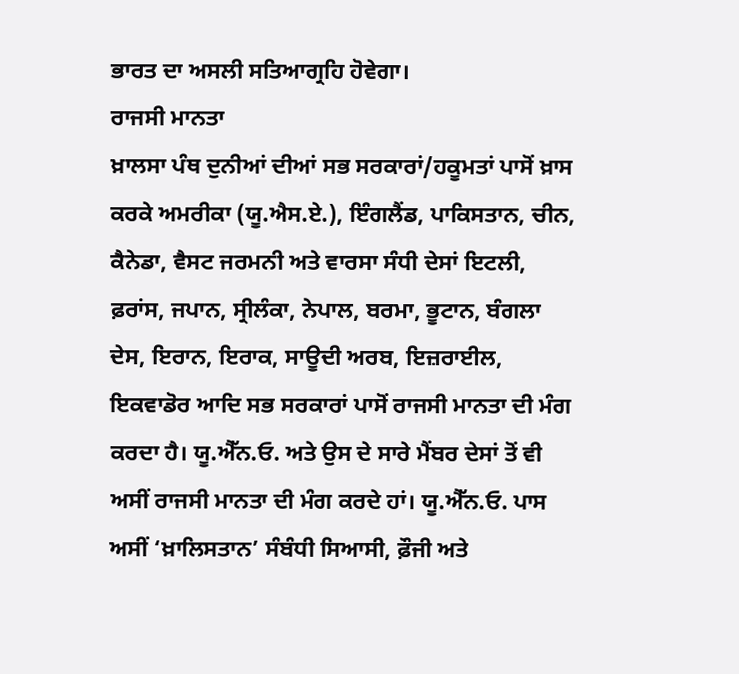ਭਾਰਤ ਦਾ ਅਸਲੀ ਸਤਿਆਗ੍ਰਹਿ ਹੋਵੇਗਾ।
ਰਾਜਸੀ ਮਾਨਤਾ
ਖ਼ਾਲਸਾ ਪੰਥ ਦੁਨੀਆਂ ਦੀਆਂ ਸਭ ਸਰਕਾਰਾਂ/ਹਕੂਮਤਾਂ ਪਾਸੋਂ ਖ਼ਾਸ ਕਰਕੇ ਅਮਰੀਕਾ (ਯੂ.ਐਸ.ਏ.), ਇੰਗਲੈਂਡ, ਪਾਕਿਸਤਾਨ, ਚੀਨ, ਕੈਨੇਡਾ, ਵੈਸਟ ਜਰਮਨੀ ਅਤੇ ਵਾਰਸਾ ਸੰਧੀ ਦੇਸਾਂ ਇਟਲੀ, ਫ਼ਰਾਂਸ, ਜਪਾਨ, ਸ੍ਰੀਲੰਕਾ, ਨੇਪਾਲ, ਬਰਮਾ, ਭੂਟਾਨ, ਬੰਗਲਾ ਦੇਸ, ਇਰਾਨ, ਇਰਾਕ, ਸਾਊਦੀ ਅਰਬ, ਇਜ਼ਰਾਈਲ, ਇਕਵਾਡੋਰ ਆਦਿ ਸਭ ਸਰਕਾਰਾਂ ਪਾਸੋਂ ਰਾਜਸੀ ਮਾਨਤਾ ਦੀ ਮੰਗ ਕਰਦਾ ਹੈ। ਯੂ.ਐੱਨ.ਓ. ਅਤੇ ਉਸ ਦੇ ਸਾਰੇ ਮੈਂਬਰ ਦੇਸਾਂ ਤੋਂ ਵੀ ਅਸੀਂ ਰਾਜਸੀ ਮਾਨਤਾ ਦੀ ਮੰਗ ਕਰਦੇ ਹਾਂ। ਯੂ.ਐੱਨ.ਓ. ਪਾਸ ਅਸੀਂ ‘ਖ਼ਾਲਿਸਤਾਨ’ ਸੰਬੰਧੀ ਸਿਆਸੀ, ਫ਼ੌਜੀ ਅਤੇ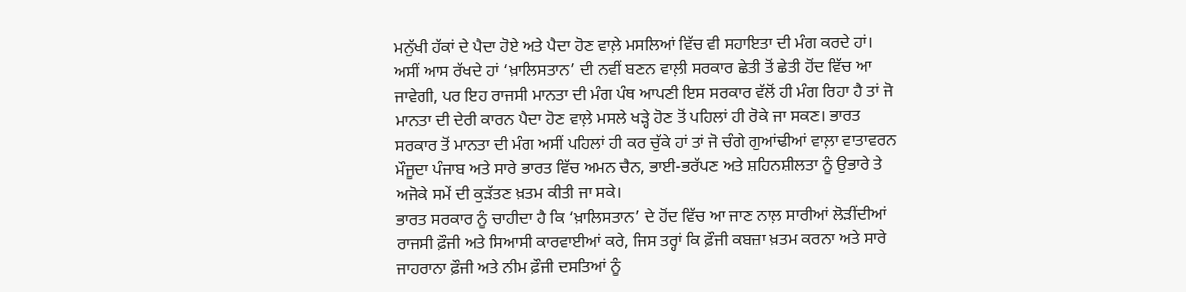ਮਨੁੱਖੀ ਹੱਕਾਂ ਦੇ ਪੈਦਾ ਹੋਏ ਅਤੇ ਪੈਦਾ ਹੋਣ ਵਾਲ਼ੇ ਮਸਲਿਆਂ ਵਿੱਚ ਵੀ ਸਹਾਇਤਾ ਦੀ ਮੰਗ ਕਰਦੇ ਹਾਂ।
ਅਸੀਂ ਆਸ ਰੱਖਦੇ ਹਾਂ ‘ਖ਼ਾਲਿਸਤਾਨ’ ਦੀ ਨਵੀਂ ਬਣਨ ਵਾਲ਼ੀ ਸਰਕਾਰ ਛੇਤੀ ਤੋਂ ਛੇਤੀ ਹੋਂਦ ਵਿੱਚ ਆ ਜਾਵੇਗੀ, ਪਰ ਇਹ ਰਾਜਸੀ ਮਾਨਤਾ ਦੀ ਮੰਗ ਪੰਥ ਆਪਣੀ ਇਸ ਸਰਕਾਰ ਵੱਲੋਂ ਹੀ ਮੰਗ ਰਿਹਾ ਹੈ ਤਾਂ ਜੋ ਮਾਨਤਾ ਦੀ ਦੇਰੀ ਕਾਰਨ ਪੈਦਾ ਹੋਣ ਵਾਲ਼ੇ ਮਸਲੇ ਖੜ੍ਹੇ ਹੋਣ ਤੋਂ ਪਹਿਲਾਂ ਹੀ ਰੋਕੇ ਜਾ ਸਕਣ। ਭਾਰਤ ਸਰਕਾਰ ਤੋਂ ਮਾਨਤਾ ਦੀ ਮੰਗ ਅਸੀਂ ਪਹਿਲਾਂ ਹੀ ਕਰ ਚੁੱਕੇ ਹਾਂ ਤਾਂ ਜੋ ਚੰਗੇ ਗੁਆਂਢੀਆਂ ਵਾਲ਼ਾ ਵਾਤਾਵਰਨ ਮੌਜੂਦਾ ਪੰਜਾਬ ਅਤੇ ਸਾਰੇ ਭਾਰਤ ਵਿੱਚ ਅਮਨ ਚੈਨ, ਭਾਈ-ਭਰੱਪਣ ਅਤੇ ਸ਼ਹਿਨਸ਼ੀਲਤਾ ਨੂੰ ਉਭਾਰੇ ਤੇ ਅਜੋਕੇ ਸਮੇਂ ਦੀ ਕੁੜੱਤਣ ਖ਼ਤਮ ਕੀਤੀ ਜਾ ਸਕੇ।
ਭਾਰਤ ਸਰਕਾਰ ਨੂੰ ਚਾਹੀਦਾ ਹੈ ਕਿ ‘ਖ਼ਾਲਿਸਤਾਨ’ ਦੇ ਹੋਂਦ ਵਿੱਚ ਆ ਜਾਣ ਨਾਲ਼ ਸਾਰੀਆਂ ਲੋੜੀਂਦੀਆਂ ਰਾਜਸੀ ਫ਼ੌਜੀ ਅਤੇ ਸਿਆਸੀ ਕਾਰਵਾਈਆਂ ਕਰੇ, ਜਿਸ ਤਰ੍ਹਾਂ ਕਿ ਫ਼ੌਜੀ ਕਬਜ਼ਾ ਖ਼ਤਮ ਕਰਨਾ ਅਤੇ ਸਾਰੇ ਜਾਹਰਾਨਾ ਫ਼ੌਜੀ ਅਤੇ ਨੀਮ ਫ਼ੌਜੀ ਦਸਤਿਆਂ ਨੂੰ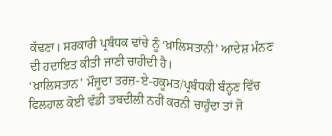ਕੱਢਣਾ। ਸਰਕਾਰੀ ਪ੍ਰਬੰਧਕ ਢਾਂਚੇ ਨੂੰ ‘ਖ਼ਾਲਿਸਤਾਨੀ’ ਆਦੇਸ਼ ਮੰਨਣ ਦੀ ਹਦਾਇਤ ਕੀਤੀ ਜਾਣੀ ਚਾਹੀਦੀ ਹੈ।
‘ਖ਼ਾਲਿਸਤਾਨ’ ਮੌਜੂਦਾ ਤਰਜ਼-ਏ-ਹਕੂਮਤ/ਪ੍ਰਬੰਧਕੀ ਬੰਨ੍ਹਣ ਵਿੱਚ ਫਿਲਹਾਲ ਕੋਈ ਵੱਡੀ ਤਬਦੀਲੀ ਨਹੀਂ ਕਰਨੀ ਚਾਹੁੰਦਾ ਤਾਂ ਜੋ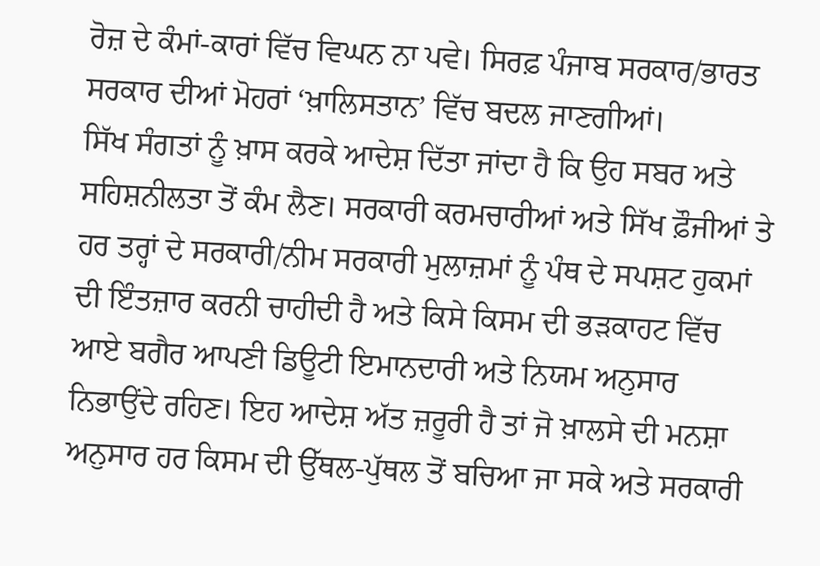ਰੋਜ਼ ਦੇ ਕੰਮਾਂ-ਕਾਰਾਂ ਵਿੱਚ ਵਿਘਨ ਨਾ ਪਵੇ। ਸਿਰਫ਼ ਪੰਜਾਬ ਸਰਕਾਰ/ਭਾਰਤ ਸਰਕਾਰ ਦੀਆਂ ਮੋਹਰਾਂ ‘ਖ਼ਾਲਿਸਤਾਨ’ ਵਿੱਚ ਬਦਲ ਜਾਣਗੀਆਂ।
ਸਿੱਖ ਸੰਗਤਾਂ ਨੂੰ ਖ਼ਾਸ ਕਰਕੇ ਆਦੇਸ਼ ਦਿੱਤਾ ਜਾਂਦਾ ਹੈ ਕਿ ਉਹ ਸਬਰ ਅਤੇ ਸਹਿਸ਼ਨੀਲਤਾ ਤੋਂ ਕੰਮ ਲੈਣ। ਸਰਕਾਰੀ ਕਰਮਚਾਰੀਆਂ ਅਤੇ ਸਿੱਖ ਫ਼ੌਜੀਆਂ ਤੇ ਹਰ ਤਰ੍ਹਾਂ ਦੇ ਸਰਕਾਰੀ/ਨੀਮ ਸਰਕਾਰੀ ਮੁਲਾਜ਼ਮਾਂ ਨੂੰ ਪੰਥ ਦੇ ਸਪਸ਼ਟ ਹੁਕਮਾਂ ਦੀ ਇੰਤਜ਼ਾਰ ਕਰਨੀ ਚਾਹੀਦੀ ਹੈ ਅਤੇ ਕਿਸੇ ਕਿਸਮ ਦੀ ਭੜਕਾਹਟ ਵਿੱਚ ਆਏ ਬਗੈਰ ਆਪਣੀ ਡਿਊਟੀ ਇਮਾਨਦਾਰੀ ਅਤੇ ਨਿਯਮ ਅਨੁਸਾਰ ਨਿਭਾਉਂਦੇ ਰਹਿਣ। ਇਹ ਆਦੇਸ਼ ਅੱਤ ਜ਼ਰੂਰੀ ਹੈ ਤਾਂ ਜੋ ਖ਼ਾਲਸੇ ਦੀ ਮਨਸ਼ਾ ਅਨੁਸਾਰ ਹਰ ਕਿਸਮ ਦੀ ਉੱਥਲ-ਪੁੱਥਲ ਤੋਂ ਬਚਿਆ ਜਾ ਸਕੇ ਅਤੇ ਸਰਕਾਰੀ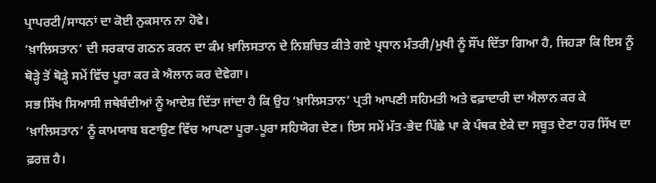ਪ੍ਰਾਪਰਟੀ/ਸਾਧਨਾਂ ਦਾ ਕੋਈ ਨੁਕਸਾਨ ਨਾ ਹੋਵੇ।
‘ਖ਼ਾਲਿਸਤਾਨ’ ਦੀ ਸਰਕਾਰ ਗਠਨ ਕਰਨ ਦਾ ਕੰਮ ਖ਼ਾਲਿਸਤਾਨ ਦੇ ਨਿਸ਼ਚਿਤ ਕੀਤੇ ਗਏ ਪ੍ਰਧਾਨ ਮੰਤਰੀ/ਮੁਖੀ ਨੂੰ ਸੌਂਪ ਦਿੱਤਾ ਗਿਆ ਹੈ, ਜਿਹੜਾ ਕਿ ਇਸ ਨੂੰ ਥੋੜ੍ਹੇ ਤੋਂ ਥੋੜ੍ਹੇ ਸਮੇਂ ਵਿੱਚ ਪੂਰਾ ਕਰ ਕੇ ਐਲਾਨ ਕਰ ਦੇਵੇਗਾ।
ਸਭ ਸਿੱਖ ਸਿਆਸੀ ਜਥੇਬੰਦੀਆਂ ਨੂੰ ਆਦੇਸ਼ ਦਿੱਤਾ ਜਾਂਦਾ ਹੈ ਕਿ ਉਹ ‘ਖ਼ਾਲਿਸਤਾਨ’ ਪ੍ਰਤੀ ਆਪਣੀ ਸਹਿਮਤੀ ਅਤੇ ਵਫ਼ਾਦਾਰੀ ਦਾ ਐਲਾਨ ਕਰ ਕੇ ‘ਖ਼ਾਲਿਸਤਾਨ’ ਨੂੰ ਕਾਮਯਾਬ ਬਣਾਉਣ ਵਿੱਚ ਆਪਣਾ ਪੂਰਾ-ਪੂਰਾ ਸਹਿਯੋਗ ਦੇਣ। ਇਸ ਸਮੇਂ ਮੱਤ-ਭੇਦ ਪਿੱਛੇ ਪਾ ਕੇ ਪੰਥਕ ਏਕੇ ਦਾ ਸਬੂਤ ਦੇਣਾ ਹਰ ਸਿੱਖ ਦਾ ਫ਼ਰਜ਼ ਹੈ।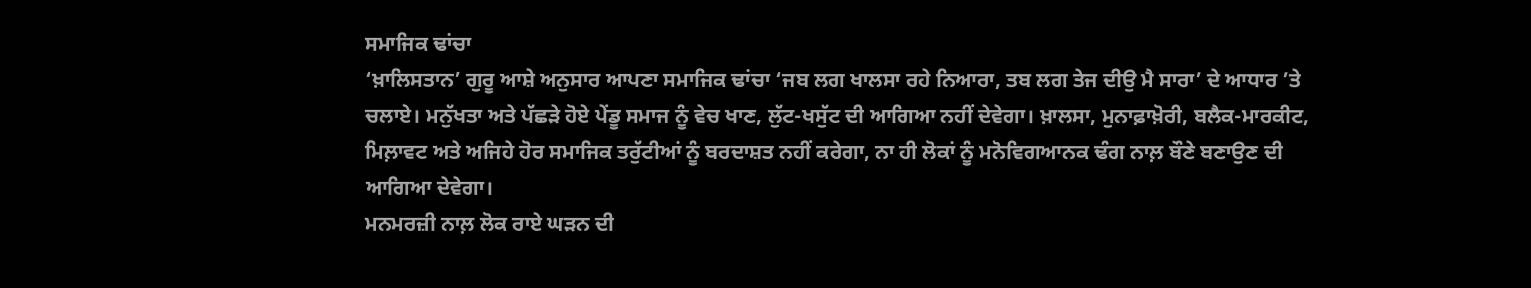ਸਮਾਜਿਕ ਢਾਂਚਾ
‘ਖ਼ਾਲਿਸਤਾਨ’ ਗੁਰੂ ਆਸ਼ੇ ਅਨੁਸਾਰ ਆਪਣਾ ਸਮਾਜਿਕ ਢਾਂਚਾ ‘ਜਬ ਲਗ ਖਾਲਸਾ ਰਹੇ ਨਿਆਰਾ, ਤਬ ਲਗ ਤੇਜ ਦੀਉ ਮੈ ਸਾਰਾ’ ਦੇ ਆਧਾਰ ’ਤੇ ਚਲਾਏ। ਮਨੁੱਖਤਾ ਅਤੇ ਪੱਛੜੇ ਹੋਏ ਪੇਂਡੂ ਸਮਾਜ ਨੂੰ ਵੇਚ ਖਾਣ, ਲੁੱਟ-ਖਸੁੱਟ ਦੀ ਆਗਿਆ ਨਹੀਂ ਦੇਵੇਗਾ। ਖ਼ਾਲਸਾ, ਮੁਨਾਫ਼ਾਖ਼ੋਰੀ, ਬਲੈਕ-ਮਾਰਕੀਟ, ਮਿਲ਼ਾਵਟ ਅਤੇ ਅਜਿਹੇ ਹੋਰ ਸਮਾਜਿਕ ਤਰੁੱਟੀਆਂ ਨੂੰ ਬਰਦਾਸ਼ਤ ਨਹੀਂ ਕਰੇਗਾ, ਨਾ ਹੀ ਲੋਕਾਂ ਨੂੰ ਮਨੋਵਿਗਆਨਕ ਢੰਗ ਨਾਲ਼ ਬੌਣੇ ਬਣਾਉਣ ਦੀ ਆਗਿਆ ਦੇਵੇਗਾ।
ਮਨਮਰਜ਼ੀ ਨਾਲ਼ ਲੋਕ ਰਾਏ ਘੜਨ ਦੀ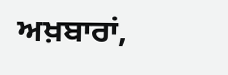ਅਖ਼ਬਾਰਾਂ,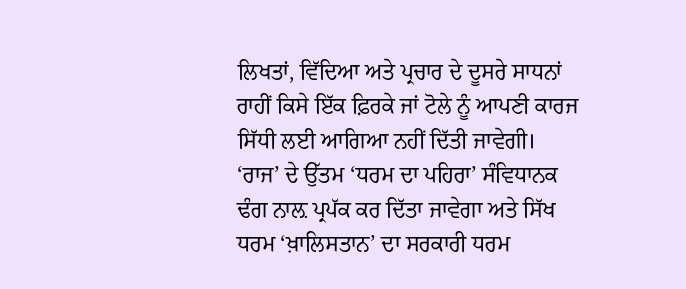ਲਿਖਤਾਂ, ਵਿੱਦਿਆ ਅਤੇ ਪ੍ਰਚਾਰ ਦੇ ਦੂਸਰੇ ਸਾਧਨਾਂ ਰਾਹੀਂ ਕਿਸੇ ਇੱਕ ਫ਼ਿਰਕੇ ਜਾਂ ਟੋਲੇ ਨੂੰ ਆਪਣੀ ਕਾਰਜ ਸਿੱਧੀ ਲਈ ਆਗਿਆ ਨਹੀਂ ਦਿੱਤੀ ਜਾਵੇਗੀ।
‘ਰਾਜ’ ਦੇ ਉੱਤਮ ‘ਧਰਮ ਦਾ ਪਹਿਰਾ’ ਸੰਵਿਧਾਨਕ ਢੰਗ ਨਾਲ਼ ਪ੍ਰਪੱਕ ਕਰ ਦਿੱਤਾ ਜਾਵੇਗਾ ਅਤੇ ਸਿੱਖ ਧਰਮ ‘ਖ਼ਾਲਿਸਤਾਨ’ ਦਾ ਸਰਕਾਰੀ ਧਰਮ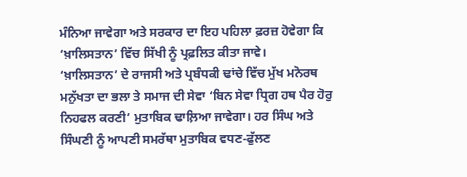ਮੰਨਿਆ ਜਾਵੇਗਾ ਅਤੇ ਸਰਕਾਰ ਦਾ ਇਹ ਪਹਿਲਾ ਫ਼ਰਜ਼ ਹੋਵੇਗਾ ਕਿ ‘ਖ਼ਾਲਿਸਤਾਨ’ ਵਿੱਚ ਸਿੱਖੀ ਨੂੰ ਪ੍ਰਫ਼ਲਿਤ ਕੀਤਾ ਜਾਵੇ।
‘ਖ਼ਾਲਿਸਤਾਨ’ ਦੇ ਰਾਜਸੀ ਅਤੇ ਪ੍ਰਬੰਧਕੀ ਢਾਂਚੇ ਵਿੱਚ ਮੁੱਖ ਮਨੋਰਥ ਮਨੁੱਖਤਾ ਦਾ ਭਲਾ ਤੇ ਸਮਾਜ ਦੀ ਸੇਵਾ ‘ਬਿਨ ਸੇਵਾ ਧ੍ਰਿਗ ਹਥ ਪੈਰ ਹੋਰੁ ਨਿਹਫਲ ਕਰਣੀ’ ਮੁਤਾਬਿਕ ਢਾਲ਼ਿਆ ਜਾਵੇਗਾ। ਹਰ ਸਿੰਘ ਅਤੇ ਸਿੰਘਣੀ ਨੂੰ ਆਪਣੀ ਸਮਰੱਥਾ ਮੁਤਾਬਿਕ ਵਧਣ-ਫੁੱਲਣ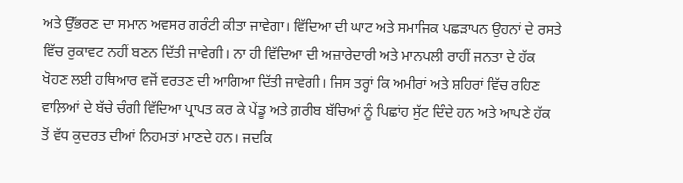ਅਤੇ ਉੱਭਰਣ ਦਾ ਸਮਾਨ ਅਵਸਰ ਗਰੰਟੀ ਕੀਤਾ ਜਾਵੇਗਾ। ਵਿੱਦਿਆ ਦੀ ਘਾਟ ਅਤੇ ਸਮਾਜਿਕ ਪਛੜਾਪਨ ਉਹਨਾਂ ਦੇ ਰਸਤੇ ਵਿੱਚ ਰੁਕਾਵਟ ਨਹੀਂ ਬਣਨ ਦਿੱਤੀ ਜਾਵੇਗੀ। ਨਾ ਹੀ ਵਿੱਦਿਆ ਦੀ ਅਜ਼ਾਰੇਦਾਰੀ ਅਤੇ ਮਾਨਪਲੀ ਰਾਹੀਂ ਜਨਤਾ ਦੇ ਹੱਕ ਖੋਹਣ ਲਈ ਹਥਿਆਰ ਵਜੋਂ ਵਰਤਣ ਦੀ ਆਗਿਆ ਦਿੱਤੀ ਜਾਵੇਗੀ। ਜਿਸ ਤਰ੍ਹਾਂ ਕਿ ਅਮੀਰਾਂ ਅਤੇ ਸ਼ਹਿਰਾਂ ਵਿੱਚ ਰਹਿਣ ਵਾਲ਼ਿਆਂ ਦੇ ਬੱਚੇ ਚੰਗੀ ਵਿੱਦਿਆ ਪ੍ਰਾਪਤ ਕਰ ਕੇ ਪੇਂਡੂ ਅਤੇ ਗ਼ਰੀਬ ਬੱਚਿਆਂ ਨੂੰ ਪਿਛਾਂਹ ਸੁੱਟ ਦਿੰਦੇ ਹਨ ਅਤੇ ਆਪਣੇ ਹੱਕ ਤੋਂ ਵੱਧ ਕੁਦਰਤ ਦੀਆਂ ਨਿਹਮਤਾਂ ਮਾਣਦੇ ਹਨ। ਜਦਕਿ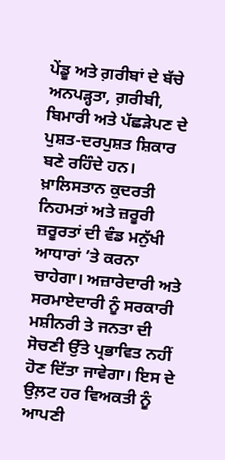ਪੇਂਡੂ ਅਤੇ ਗ਼ਰੀਬਾਂ ਦੇ ਬੱਚੇ ਅਨਪੜ੍ਹਤਾ, ਗ਼ਰੀਬੀ, ਬਿਮਾਰੀ ਅਤੇ ਪੱਛੜੇਪਣ ਦੇ ਪੁਸ਼ਤ-ਦਰਪੁਸ਼ਤ ਸ਼ਿਕਾਰ ਬਣੇ ਰਹਿੰਦੇ ਹਨ। ਖ਼ਾਲਿਸਤਾਨ ਕੁਦਰਤੀ ਨਿਹਮਤਾਂ ਅਤੇ ਜ਼ਰੂਰੀ ਜ਼ਰੂਰਤਾਂ ਦੀ ਵੰਡ ਮਨੁੱਖੀ ਆਧਾਰਾਂ ’ਤੇ ਕਰਨਾ ਚਾਹੇਗਾ। ਅਜ਼ਾਰੇਦਾਰੀ ਅਤੇ ਸਰਮਾਏਦਾਰੀ ਨੂੰ ਸਰਕਾਰੀ ਮਸ਼ੀਨਰੀ ਤੇ ਜਨਤਾ ਦੀ ਸੋਚਣੀ ਉੱਤੇ ਪ੍ਰਭਾਵਿਤ ਨਹੀਂ ਹੋਣ ਦਿੱਤਾ ਜਾਵੇਗਾ। ਇਸ ਦੇ ਉਲ਼ਟ ਹਰ ਵਿਅਕਤੀ ਨੂੰ ਆਪਣੀ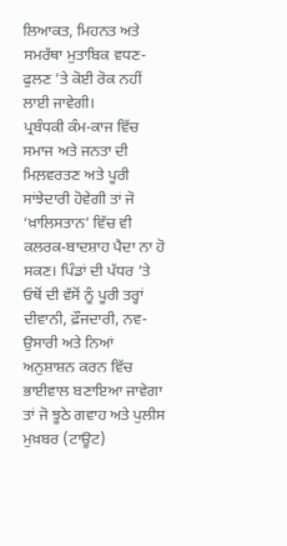ਲਿਆਕਤ, ਮਿਹਨਤ ਅਤੇ ਸਮਰੱਥਾ ਮੁਤਾਬਿਕ ਵਧਣ-ਫੁਲਣ ’ਤੇ ਕੋਈ ਰੋਕ ਨਹੀਂ ਲਾਈ ਜਾਵੇਗੀ।
ਪ੍ਰਬੰਧਕੀ ਕੰਮ-ਕਾਜ ਵਿੱਚ ਸਮਾਜ ਅਤੇ ਜਨਤਾ ਦੀ ਮਿਲ਼ਵਰਤਣ ਅਤੇ ਪੂਰੀ ਸਾਂਝੇਦਾਰੀ ਹੋਵੇਗੀ ਤਾਂ ਜੋ ‘ਖ਼ਾਲਿਸਤਾਨ’ ਵਿੱਚ ਵੀ ਕਲਰਕ-ਬਾਦਸ਼ਾਹ ਪੈਦਾ ਨਾ ਹੋ ਸਕਣ। ਪਿੰਡਾਂ ਦੀ ਪੱਧਰ ’ਤੇ ਓਥੋਂ ਦੀ ਵੱਸੋਂ ਨੂੰ ਪੂਰੀ ਤਰ੍ਹਾਂ ਦੀਵਾਨੀ, ਫ਼ੌਜਦਾਰੀ, ਨਵ-ਉਸਾਰੀ ਅਤੇ ਨਿਆਂ ਅਨੁਸ਼ਾਸ਼ਨ ਕਰਨ ਵਿੱਚ ਭਾਈਵਾਲ ਬਣਾਇਆ ਜਾਵੇਗਾ ਤਾਂ ਜੋ ਝੂਠੇ ਗਵਾਹ ਅਤੇ ਪੁਲੀਸ ਮੁਖ਼ਬਰ (ਟਾਊਟ)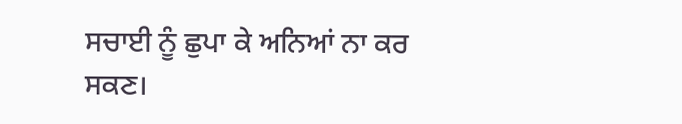ਸਚਾਈ ਨੂੰ ਛੁਪਾ ਕੇ ਅਨਿਆਂ ਨਾ ਕਰ ਸਕਣ।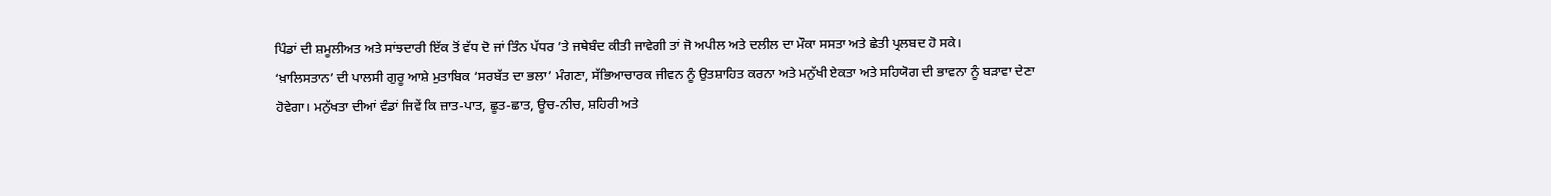ਪਿੰਡਾਂ ਦੀ ਸ਼ਮੂਲੀਅਤ ਅਤੇ ਸਾਂਝਦਾਰੀ ਇੱਕ ਤੋਂ ਵੱਧ ਦੋ ਜਾਂ ਤਿੰਨ ਪੱਧਰ ’ਤੇ ਜਥੇਬੰਦ ਕੀਤੀ ਜਾਵੇਗੀ ਤਾਂ ਜੋ ਅਪੀਲ ਅਤੇ ਦਲੀਲ ਦਾ ਮੌਕਾ ਸਸਤਾ ਅਤੇ ਛੇਤੀ ਪ੍ਰਲਬਦ ਹੋ ਸਕੇ।
‘ਖ਼ਾਲਿਸਤਾਨ’ ਦੀ ਪਾਲਸੀ ਗੁਰੂ ਆਸ਼ੇ ਮੁਤਾਬਿਕ ‘ਸਰਬੱਤ ਦਾ ਭਲਾ’ ਮੰਗਣਾ, ਸੱਭਿਆਚਾਰਕ ਜੀਵਨ ਨੂੰ ਉਤਸ਼ਾਹਿਤ ਕਰਨਾ ਅਤੇ ਮਨੁੱਖੀ ਏਕਤਾ ਅਤੇ ਸਹਿਯੋਗ ਦੀ ਭਾਵਨਾ ਨੂੰ ਬੜਾਵਾ ਦੇਣਾ ਹੋਵੇਗਾ। ਮਨੁੱਖਤਾ ਦੀਆਂ ਵੰਡਾਂ ਜਿਵੇਂ ਕਿ ਜ਼ਾਤ-ਪਾਤ, ਛੂਤ-ਛਾਤ, ਊਚ-ਨੀਚ, ਸ਼ਹਿਰੀ ਅਤੇ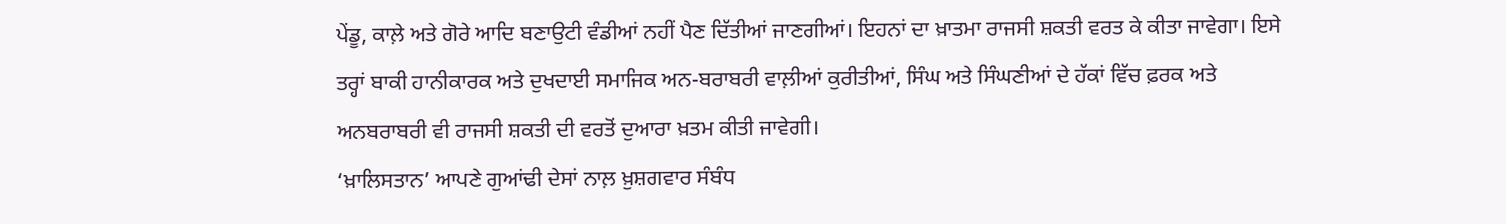ਪੇਂਡੂ, ਕਾਲ਼ੇ ਅਤੇ ਗੋਰੇ ਆਦਿ ਬਣਾਉਟੀ ਵੰਡੀਆਂ ਨਹੀਂ ਪੈਣ ਦਿੱਤੀਆਂ ਜਾਣਗੀਆਂ। ਇਹਨਾਂ ਦਾ ਖ਼ਾਤਮਾ ਰਾਜਸੀ ਸ਼ਕਤੀ ਵਰਤ ਕੇ ਕੀਤਾ ਜਾਵੇਗਾ। ਇਸੇ ਤਰ੍ਹਾਂ ਬਾਕੀ ਹਾਨੀਕਾਰਕ ਅਤੇ ਦੁਖਦਾਈ ਸਮਾਜਿਕ ਅਨ-ਬਰਾਬਰੀ ਵਾਲ਼ੀਆਂ ਕੁਰੀਤੀਆਂ, ਸਿੰਘ ਅਤੇ ਸਿੰਘਣੀਆਂ ਦੇ ਹੱਕਾਂ ਵਿੱਚ ਫ਼ਰਕ ਅਤੇ ਅਨਬਰਾਬਰੀ ਵੀ ਰਾਜਸੀ ਸ਼ਕਤੀ ਦੀ ਵਰਤੋਂ ਦੁਆਰਾ ਖ਼ਤਮ ਕੀਤੀ ਜਾਵੇਗੀ।
‘ਖ਼ਾਲਿਸਤਾਨ’ ਆਪਣੇ ਗੁਆਂਢੀ ਦੇਸਾਂ ਨਾਲ਼ ਖ਼ੁਸ਼ਗਵਾਰ ਸੰਬੰਧ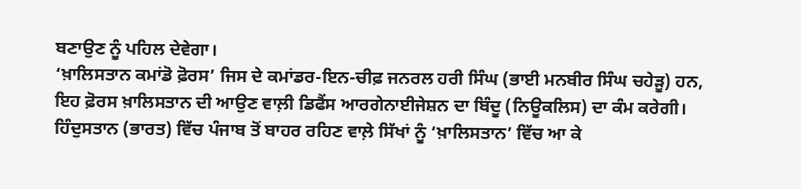ਬਣਾਉਣ ਨੂੰ ਪਹਿਲ ਦੇਵੇਗਾ।
‘ਖ਼ਾਲਿਸਤਾਨ ਕਮਾਂਡੋ ਫ਼ੋਰਸ’ ਜਿਸ ਦੇ ਕਮਾਂਡਰ-ਇਨ-ਚੀਫ਼ ਜਨਰਲ ਹਰੀ ਸਿੰਘ (ਭਾਈ ਮਨਬੀਰ ਸਿੰਘ ਚਹੇੜੂ) ਹਨ, ਇਹ ਫ਼ੋਰਸ ਖ਼ਾਲਿਸਤਾਨ ਦੀ ਆਉਣ ਵਾਲ਼ੀ ਡਿਫੈਂਸ ਆਰਗੇਨਾਈਜੇਸ਼ਨ ਦਾ ਬਿੰਦੂ (ਨਿਊਕਲਿਸ) ਦਾ ਕੰਮ ਕਰੇਗੀ।
ਹਿੰਦੁਸਤਾਨ (ਭਾਰਤ) ਵਿੱਚ ਪੰਜਾਬ ਤੋਂ ਬਾਹਰ ਰਹਿਣ ਵਾਲ਼ੇ ਸਿੱਖਾਂ ਨੂੰ ‘ਖ਼ਾਲਿਸਤਾਨ’ ਵਿੱਚ ਆ ਕੇ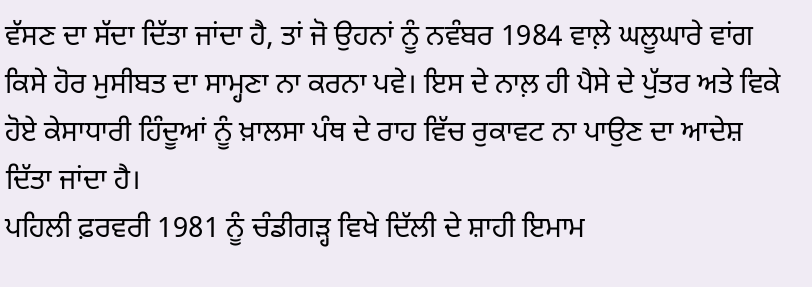ਵੱਸਣ ਦਾ ਸੱਦਾ ਦਿੱਤਾ ਜਾਂਦਾ ਹੈ, ਤਾਂ ਜੋ ਉਹਨਾਂ ਨੂੰ ਨਵੰਬਰ 1984 ਵਾਲ਼ੇ ਘਲੂਘਾਰੇ ਵਾਂਗ ਕਿਸੇ ਹੋਰ ਮੁਸੀਬਤ ਦਾ ਸਾਮ੍ਹਣਾ ਨਾ ਕਰਨਾ ਪਵੇ। ਇਸ ਦੇ ਨਾਲ਼ ਹੀ ਪੈਸੇ ਦੇ ਪੁੱਤਰ ਅਤੇ ਵਿਕੇ ਹੋਏ ਕੇਸਾਧਾਰੀ ਹਿੰਦੂਆਂ ਨੂੰ ਖ਼ਾਲਸਾ ਪੰਥ ਦੇ ਰਾਹ ਵਿੱਚ ਰੁਕਾਵਟ ਨਾ ਪਾਉਣ ਦਾ ਆਦੇਸ਼ ਦਿੱਤਾ ਜਾਂਦਾ ਹੈ।
ਪਹਿਲੀ ਫ਼ਰਵਰੀ 1981 ਨੂੰ ਚੰਡੀਗੜ੍ਹ ਵਿਖੇ ਦਿੱਲੀ ਦੇ ਸ਼ਾਹੀ ਇਮਾਮ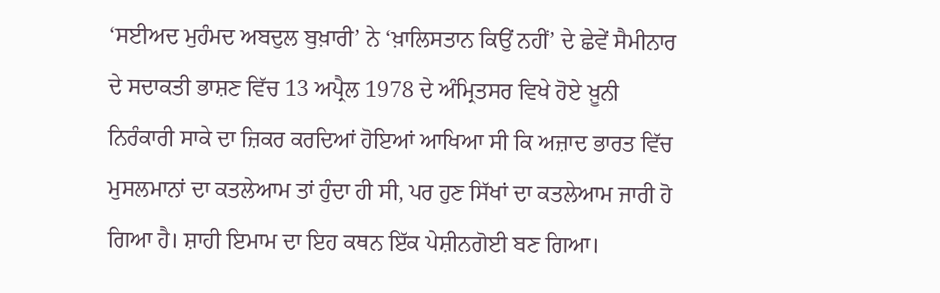‘ਸਈਅਦ ਮੁਹੰਮਦ ਅਬਦੁਲ ਬੁਖ਼ਾਰੀ’ ਨੇ ‘ਖ਼ਾਲਿਸਤਾਨ ਕਿਉਂ ਨਹੀਂ’ ਦੇ ਛੇਵੇਂ ਸੈਮੀਨਾਰ ਦੇ ਸਦਾਕਤੀ ਭਾਸ਼ਣ ਵਿੱਚ 13 ਅਪ੍ਰੈਲ 1978 ਦੇ ਅੰਮ੍ਰਿਤਸਰ ਵਿਖੇ ਹੋਏ ਖ਼ੂਨੀ ਨਿਰੰਕਾਰੀ ਸਾਕੇ ਦਾ ਜ਼ਿਕਰ ਕਰਦਿਆਂ ਹੋਇਆਂ ਆਖਿਆ ਸੀ ਕਿ ਅਜ਼ਾਦ ਭਾਰਤ ਵਿੱਚ ਮੁਸਲਮਾਨਾਂ ਦਾ ਕਤਲੇਆਮ ਤਾਂ ਹੁੰਦਾ ਹੀ ਸੀ, ਪਰ ਹੁਣ ਸਿੱਖਾਂ ਦਾ ਕਤਲੇਆਮ ਜਾਰੀ ਹੋ ਗਿਆ ਹੈ। ਸ਼ਾਹੀ ਇਮਾਮ ਦਾ ਇਹ ਕਥਨ ਇੱਕ ਪੇਸ਼ੀਨਗੋਈ ਬਣ ਗਿਆ।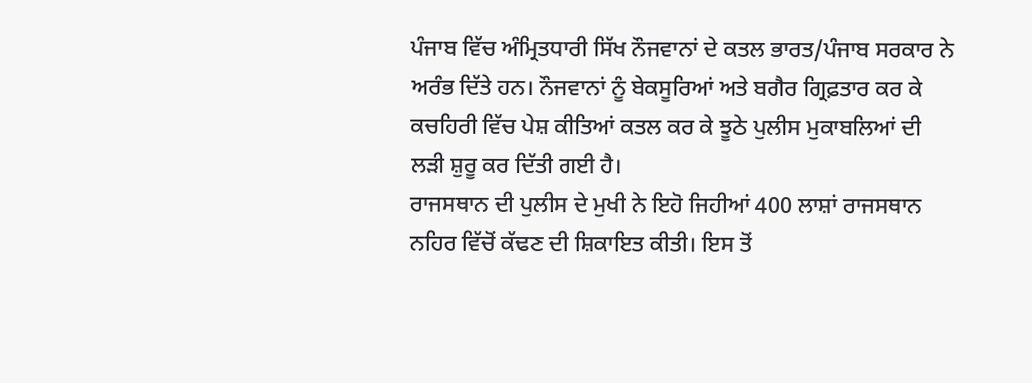ਪੰਜਾਬ ਵਿੱਚ ਅੰਮ੍ਰਿਤਧਾਰੀ ਸਿੱਖ ਨੌਜਵਾਨਾਂ ਦੇ ਕਤਲ ਭਾਰਤ/ਪੰਜਾਬ ਸਰਕਾਰ ਨੇ ਅਰੰਭ ਦਿੱਤੇ ਹਨ। ਨੌਜਵਾਨਾਂ ਨੂੰ ਬੇਕਸੂਰਿਆਂ ਅਤੇ ਬਗੈਰ ਗ੍ਰਿਫ਼ਤਾਰ ਕਰ ਕੇ ਕਚਹਿਰੀ ਵਿੱਚ ਪੇਸ਼ ਕੀਤਿਆਂ ਕਤਲ ਕਰ ਕੇ ਝੂਠੇ ਪੁਲੀਸ ਮੁਕਾਬਲਿਆਂ ਦੀ ਲੜੀ ਸ਼ੁਰੂ ਕਰ ਦਿੱਤੀ ਗਈ ਹੈ।
ਰਾਜਸਥਾਨ ਦੀ ਪੁਲੀਸ ਦੇ ਮੁਖੀ ਨੇ ਇਹੋ ਜਿਹੀਆਂ 400 ਲਾਸ਼ਾਂ ਰਾਜਸਥਾਨ ਨਹਿਰ ਵਿੱਚੋਂ ਕੱਢਣ ਦੀ ਸ਼ਿਕਾਇਤ ਕੀਤੀ। ਇਸ ਤੋਂ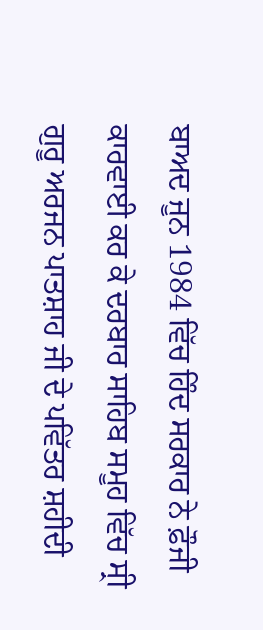ਬਾਅਦ ਜੂਨ 1984 ਵਿੱਚ ਹਿੰਦ ਸਰਕਾਰ ਨੇ ਫ਼ੌਜੀ ਕਾਰਵਾਈ ਕਰ ਕੇ ਦਰਬਾਰ ਸਾਹਿਬ ਸਮੂਹ ਵਿੱਚ ਸ੍ਰੀ ਗੁਰੂ ਅਰਜਨ ਪਾਤਸ਼ਾਹ ਜੀ ਦੇ ਪਵਿੱਤਰ ਸ਼ਹੀਦੀ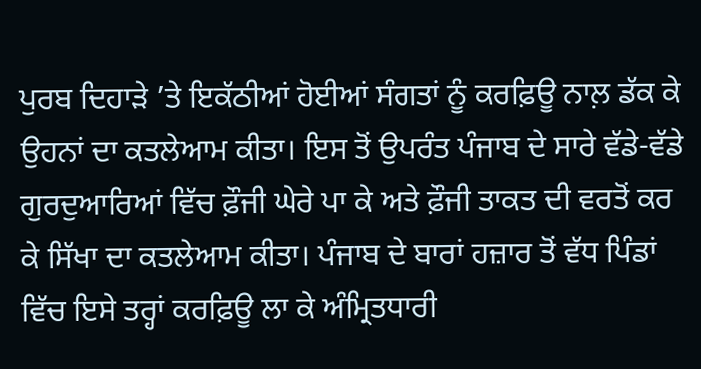ਪੁਰਬ ਦਿਹਾੜੇ ’ਤੇ ਇਕੱਠੀਆਂ ਹੋਈਆਂ ਸੰਗਤਾਂ ਨੂੰ ਕਰਫ਼ਿਊ ਨਾਲ਼ ਡੱਕ ਕੇ ਉਹਨਾਂ ਦਾ ਕਤਲੇਆਮ ਕੀਤਾ। ਇਸ ਤੋਂ ਉਪਰੰਤ ਪੰਜਾਬ ਦੇ ਸਾਰੇ ਵੱਡੇ-ਵੱਡੇ ਗੁਰਦੁਆਰਿਆਂ ਵਿੱਚ ਫ਼ੌਜੀ ਘੇਰੇ ਪਾ ਕੇ ਅਤੇ ਫ਼ੌਜੀ ਤਾਕਤ ਦੀ ਵਰਤੋਂ ਕਰ ਕੇ ਸਿੱਖਾ ਦਾ ਕਤਲੇਆਮ ਕੀਤਾ। ਪੰਜਾਬ ਦੇ ਬਾਰਾਂ ਹਜ਼ਾਰ ਤੋਂ ਵੱਧ ਪਿੰਡਾਂ ਵਿੱਚ ਇਸੇ ਤਰ੍ਹਾਂ ਕਰਫ਼ਿਊ ਲਾ ਕੇ ਅੰਮ੍ਰਿਤਧਾਰੀ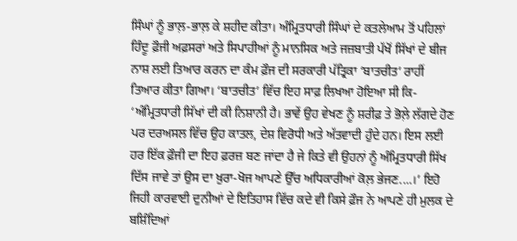ਸਿੰਘਾਂ ਨੂੰ ਭਾਲ਼-ਭਾਲ਼ ਕੇ ਸ਼ਹੀਦ ਕੀਤਾ। ਅੰਮ੍ਰਿਤਧਾਰੀ ਸਿੰਘਾਂ ਦੇ ਕਤਲੇਆਮ ਤੋਂ ਪਹਿਲਾਂ ਹਿੰਦੂ ਫ਼ੌਜੀ ਅਫ਼ਸਰਾਂ ਅਤੇ ਸਿਪਾਹੀਆਂ ਨੂੰ ਮਾਨਸਿਕ ਅਤੇ ਜਜ਼ਬਾਤੀ ਪੱਖੋਂ ਸਿੱਖਾਂ ਦੇ ਬੀਜ ਨਾਸ਼ ਲਈ ਤਿਆਰ ਕਰਨ ਦਾ ਕੰਮ ਫ਼ੌਜ ਦੀ ਸਰਕਾਰੀ ਪੱਤ੍ਰਿਕਾ ‘ਬਾਤਚੀਤ’ ਰਾਹੀਂ ਤਿਆਰ ਕੀਤਾ ਗਿਆ। ‘ਬਾਤਚੀਤ’ ਵਿੱਚ ਇਹ ਸਾਫ਼ ਲਿਖਆ ਹੋਇਆ ਸੀ ਕਿ- ‘ਅੰਮ੍ਰਿਤਧਾਰੀ ਸਿੱਖਾਂ ਦੀ ਕੀ ਨਿਸ਼ਾਨੀ ਹੈ। ਭਾਵੇਂ ਉਹ ਵੇਖਣ ਨੂੰ ਸ਼ਰੀਫ਼ ਤੇ ਭੋਲ਼ੇ ਲੱਗਦੇ ਹੋਣ ਪਰ ਦਰਅਸਲ ਵਿੱਚ ਉਹ ਕਾਤਲ, ਦੇਸ਼ ਵਿਰੋਧੀ ਅਤੇ ਅੱਤਵਾਦੀ ਹੁੰਦੇ ਹਨ। ਇਸ ਲਈ ਹਰ ਇੱਕ ਫ਼ੌਜੀ ਦਾ ਇਹ ਫ਼ਰਜ਼ ਬਣ ਜਾਂਦਾ ਹੈ ਜੇ ਕਿਤੇ ਵੀ ਉਹਨਾਂ ਨੂੰ ਅੰਮ੍ਰਿਤਧਾਰੀ ਸਿੱਖ ਦਿੱਸ ਜਾਵੇ ਤਾਂ ਉਸ ਦਾ ਖ਼ੁਰਾ-ਖੋਜ ਆਪਣੇ ਉੱਚ ਅਧਿਕਾਰੀਆਂ ਕੋਲ਼ ਭੇਜਣ....।’ ਇਹੋ ਜਿਹੀ ਕਾਰਵਾਈ ਦੁਨੀਆਂ ਦੇ ਇਤਿਹਾਸ ਵਿੱਚ ਕਦੇ ਵੀ ਕਿਸੇ ਫ਼ੌਜ ਨੇ ਆਪਣੇ ਹੀ ਮੁਲਕ ਦੇ ਬਸ਼ਿੰਦਿਆਂ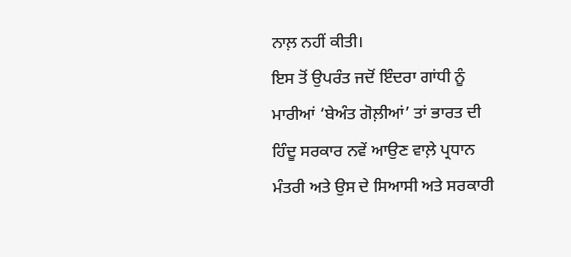ਨਾਲ਼ ਨਹੀਂ ਕੀਤੀ।
ਇਸ ਤੋਂ ਉਪਰੰਤ ਜਦੋਂ ਇੰਦਰਾ ਗਾਂਧੀ ਨੂੰ ਮਾਰੀਆਂ ‘ਬੇਅੰਤ ਗੋਲ਼ੀਆਂ’ ਤਾਂ ਭਾਰਤ ਦੀ ਹਿੰਦੂ ਸਰਕਾਰ ਨਵੇਂ ਆਉਣ ਵਾਲ਼ੇ ਪ੍ਰਧਾਨ ਮੰਤਰੀ ਅਤੇ ਉਸ ਦੇ ਸਿਆਸੀ ਅਤੇ ਸਰਕਾਰੀ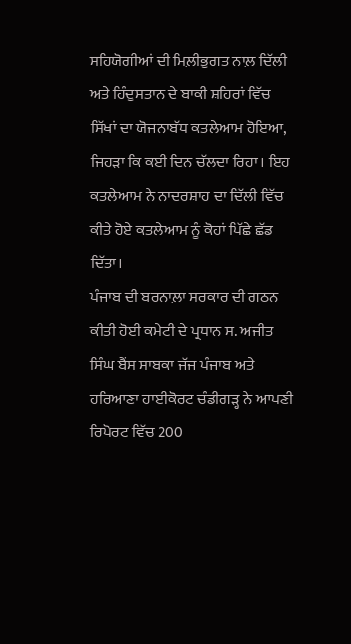ਸਹਿਯੋਗੀਆਂ ਦੀ ਮਿਲ਼ੀਭੁਗਤ ਨਾਲ਼ ਦਿੱਲੀ ਅਤੇ ਹਿੰਦੁਸਤਾਨ ਦੇ ਬਾਕੀ ਸ਼ਹਿਰਾਂ ਵਿੱਚ ਸਿੱਖਾਂ ਦਾ ਯੋਜਨਾਬੱਧ ਕਤਲੇਆਮ ਹੋਇਆ, ਜਿਹੜਾ ਕਿ ਕਈ ਦਿਨ ਚੱਲਦਾ ਰਿਹਾ। ਇਹ ਕਤਲੇਆਮ ਨੇ ਨਾਦਰਸ਼ਾਹ ਦਾ ਦਿੱਲੀ ਵਿੱਚ ਕੀਤੇ ਹੋਏ ਕਤਲੇਆਮ ਨੂੰ ਕੋਹਾਂ ਪਿੱਛੇ ਛੱਡ ਦਿੱਤਾ।
ਪੰਜਾਬ ਦੀ ਬਰਨਾਲ਼ਾ ਸਰਕਾਰ ਦੀ ਗਠਨ ਕੀਤੀ ਹੋਈ ਕਮੇਟੀ ਦੇ ਪ੍ਰਧਾਨ ਸ. ਅਜੀਤ ਸਿੰਘ ਬੈਂਸ ਸਾਬਕਾ ਜੱਜ ਪੰਜਾਬ ਅਤੇ ਹਰਿਆਣਾ ਹਾਈਕੋਰਟ ਚੰਡੀਗੜ੍ਹ ਨੇ ਆਪਣੀ ਰਿਪੋਰਟ ਵਿੱਚ 200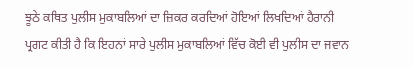ਝੂਠੇ ਕਥਿਤ ਪੁਲੀਸ ਮੁਕਾਬਲਿਆਂ ਦਾ ਜ਼ਿਕਰ ਕਰਦਿਆਂ ਹੋਇਆਂ ਲਿਖਦਿਆਂ ਹੈਰਾਨੀ ਪ੍ਰਗਟ ਕੀਤੀ ਹੈ ਕਿ ਇਹਨਾਂ ਸਾਰੇ ਪੁਲੀਸ ਮੁਕਾਬਲਿਆਂ ਵਿੱਚ ਕੋਈ ਵੀ ਪੁਲੀਸ ਦਾ ਜਵਾਨ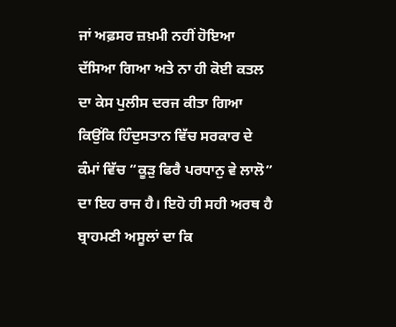ਜਾਂ ਅਫ਼ਸਰ ਜ਼ਖ਼ਮੀ ਨਹੀਂ ਹੋਇਆ ਦੱਸਿਆ ਗਿਆ ਅਤੇ ਨਾ ਹੀ ਕੋਈ ਕਤਲ ਦਾ ਕੇਸ ਪੁਲੀਸ ਦਰਜ ਕੀਤਾ ਗਿਆ ਕਿਉਂਕਿ ਹਿੰਦੁਸਤਾਨ ਵਿੱਚ ਸਰਕਾਰ ਦੇ ਕੰਮਾਂ ਵਿੱਚ “ਕੂੜੁ ਫਿਰੈ ਪਰਧਾਨੁ ਵੇ ਲਾਲੋ” ਦਾ ਇਹ ਰਾਜ ਹੈ। ਇਹੋ ਹੀ ਸਹੀ ਅਰਥ ਹੈ ਬ੍ਰਾਹਮਣੀ ਅਸੂਲਾਂ ਦਾ ਕਿ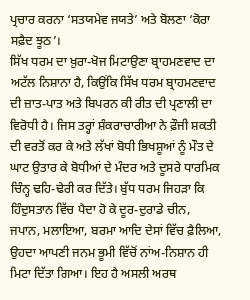ਪ੍ਰਚਾਰ ਕਰਨਾ ‘ਸਤਯਮੇਵ ਜਯਤੇ’ ਅਤੇ ਬੋਲਣਾ ‘ਕੋਰਾ ਸਫ਼ੈਦ ਝੂਠ’।
ਸਿੱਖ ਧਰਮ ਦਾ ਖ਼ੁਰਾ-ਖੋਜ ਮਿਟਾਉਣਾ ਬ੍ਰਾਹਮਣਵਾਦ ਦਾ ਅਟੱਲ ਨਿਸ਼ਾਨਾ ਹੈ, ਕਿਉਂਕਿ ਸਿੱਖ ਧਰਮ ਬ੍ਰਾਹਮਣਵਾਦ ਦੀ ਜ਼ਾਤ-ਪਾਤ ਅਤੇ ਬਿਪਰਨ ਕੀ ਰੀਤ ਦੀ ਪ੍ਰਣਾਲੀ ਦਾ ਵਿਰੋਧੀ ਹੈ। ਜਿਸ ਤਰ੍ਹਾਂ ਸ਼ੰਕਰਾਚਾਰੀਆ ਨੇ ਫ਼ੌਜੀ ਸ਼ਕਤੀ ਦੀ ਵਰਤੋਂ ਕਰ ਕੇ ਅਤੇ ਲੱਖਾਂ ਬੋਧੀ ਭਿਖਸ਼ੂਆਂ ਨੂੰ ਮੌਤ ਦੇ ਘਾਟ ਉਤਾਰ ਕੇ ਬੋਧੀਆਂ ਦੇ ਮੰਦਰ ਅਤੇ ਦੂਸਰੇ ਧਾਰਮਿਕ ਚਿੰਨ੍ਹ ਢਹਿ-ਢੇਰੀ ਕਰ ਦਿੱਤੇ। ਬੁੱਧ ਧਰਮ ਜਿਹੜਾ ਕਿ ਹਿੰਦੁਸਤਾਨ ਵਿੱਚ ਪੈਦਾ ਹੋ ਕੇ ਦੂਰ-ਦੁਰਾਡੇ ਚੀਨ, ਜਪਾਨ, ਮਲਾਇਆ, ਬਰਮਾ ਆਦਿ ਦੇਸਾਂ ਵਿੱਚ ਫ਼ੈਲਿਆ, ਉਹਦਾ ਆਪਣੀ ਜਨਮ ਭੂਮੀ ਵਿੱਚੋਂ ਨਾਂਅ-ਨਿਸ਼ਾਨ ਹੀ ਮਿਟਾ ਦਿੱਤਾ ਗਿਆ। ਇਹ ਹੈ ਅਸਲੀ ਅਰਥ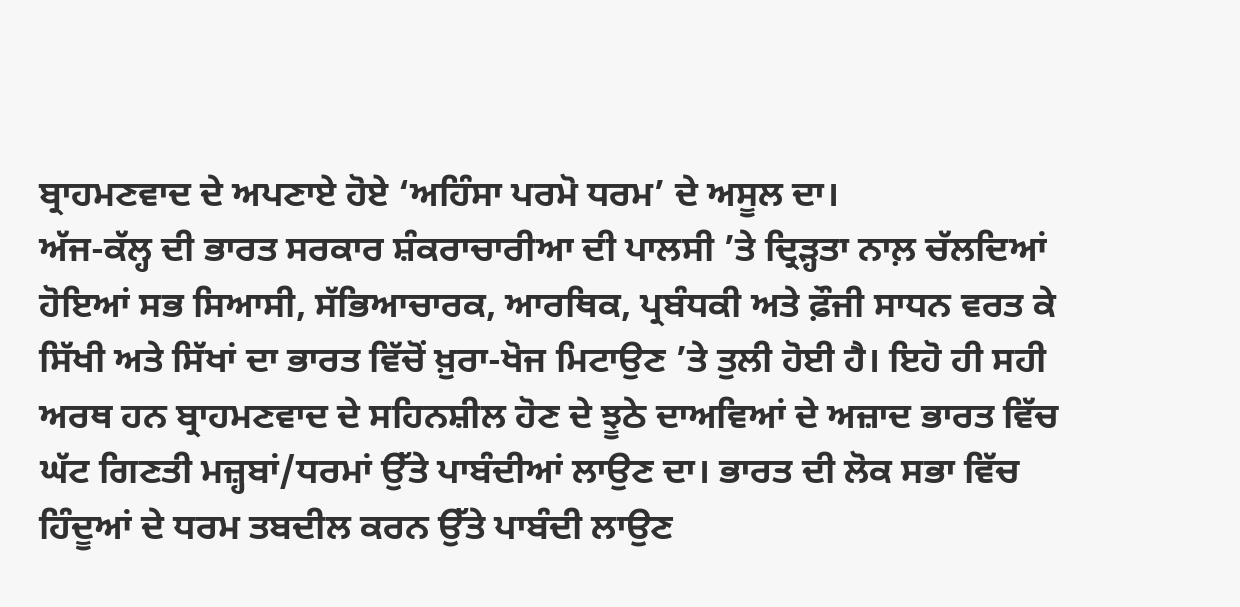ਬ੍ਰਾਹਮਣਵਾਦ ਦੇ ਅਪਣਾਏ ਹੋਏ ‘ਅਹਿੰਸਾ ਪਰਮੋ ਧਰਮ’ ਦੇ ਅਸੂਲ ਦਾ।
ਅੱਜ-ਕੱਲ੍ਹ ਦੀ ਭਾਰਤ ਸਰਕਾਰ ਸ਼ੰਕਰਾਚਾਰੀਆ ਦੀ ਪਾਲਸੀ ’ਤੇ ਦ੍ਰਿੜ੍ਹਤਾ ਨਾਲ਼ ਚੱਲਦਿਆਂ ਹੋਇਆਂ ਸਭ ਸਿਆਸੀ, ਸੱਭਿਆਚਾਰਕ, ਆਰਥਿਕ, ਪ੍ਰਬੰਧਕੀ ਅਤੇ ਫ਼ੌਜੀ ਸਾਧਨ ਵਰਤ ਕੇ ਸਿੱਖੀ ਅਤੇ ਸਿੱਖਾਂ ਦਾ ਭਾਰਤ ਵਿੱਚੋਂ ਖ਼ੁਰਾ-ਖੋਜ ਮਿਟਾਉਣ ’ਤੇ ਤੁਲੀ ਹੋਈ ਹੈ। ਇਹੋ ਹੀ ਸਹੀ ਅਰਥ ਹਨ ਬ੍ਰਾਹਮਣਵਾਦ ਦੇ ਸਹਿਨਸ਼ੀਲ ਹੋਣ ਦੇ ਝੂਠੇ ਦਾਅਵਿਆਂ ਦੇ ਅਜ਼ਾਦ ਭਾਰਤ ਵਿੱਚ ਘੱਟ ਗਿਣਤੀ ਮਜ਼੍ਹਬਾਂ/ਧਰਮਾਂ ਉੱਤੇ ਪਾਬੰਦੀਆਂ ਲਾਉਣ ਦਾ। ਭਾਰਤ ਦੀ ਲੋਕ ਸਭਾ ਵਿੱਚ ਹਿੰਦੂਆਂ ਦੇ ਧਰਮ ਤਬਦੀਲ ਕਰਨ ਉੱਤੇ ਪਾਬੰਦੀ ਲਾਉਣ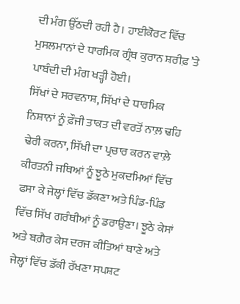ਦੀ ਮੰਗ ਉੱਠਦੀ ਰਹੀ ਹੈ। ਹਾਈਕੋਰਟ ਵਿੱਚ ਮੁਸਲਮਾਨਾਂ ਦੇ ਧਾਰਮਿਕ ਗ੍ਰੰਥ ਕੁਰਾਨ ਸ਼ਰੀਫ਼ ’ਤੇ ਪਾਬੰਦੀ ਦੀ ਮੰਗ ਖੜ੍ਹੀ ਹੋਈ।
ਸਿੱਖਾਂ ਦੇ ਸਰਵਨਾਸ਼, ਸਿੱਖਾਂ ਦੇ ਧਾਰਮਿਕ ਨਿਸ਼ਾਨਾਂ ਨੂੰ ਫ਼ੌਜੀ ਤਾਕਤ ਦੀ ਵਰਤੋਂ ਨਾਲ਼ ਢਹਿ ਢੇਰੀ ਕਰਨਾ, ਸਿੱਖੀ ਦਾ ਪ੍ਰਚਾਰ ਕਰਨ ਵਾਲ਼ੇ ਕੀਰਤਨੀ ਜਥਿਆਂ ਨੂੰ ਝੂਠੇ ਮੁਕਦਮਿਆਂ ਵਿੱਚ ਫਸਾ ਕੇ ਜੇਲ੍ਹਾਂ ਵਿੱਚ ਡੱਕਣਾ ਅਤੇ ਪਿੰਡ-ਪਿੰਡ ਵਿੱਚ ਸਿੱਖ ਗਰੰਥੀਆਂ ਨੂੰ ਡਰਾਉਣਾ। ਝੂਠੇ ਕੇਸਾਂ ਅਤੇ ਬਗ਼ੈਰ ਕੇਸ ਦਰਜ ਕੀਤਿਆਂ ਥਾਣੇ ਅਤੇ ਜੇਲ੍ਹਾਂ ਵਿੱਚ ਡੱਕੀ ਰੱਖਣਾ ਸਪਸ਼ਟ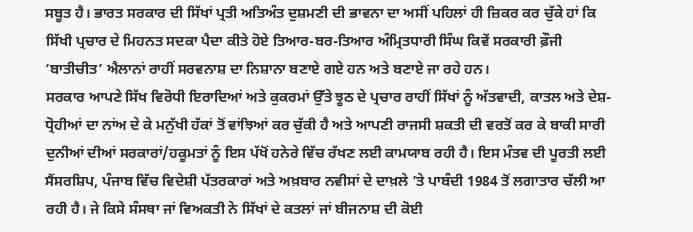ਸਬੂਤ ਹੈ। ਭਾਰਤ ਸਰਕਾਰ ਦੀ ਸਿੱਖਾਂ ਪ੍ਰਤੀ ਅਤਿਅੰਤ ਦੁਸ਼ਮਣੀ ਦੀ ਭਾਵਨਾ ਦਾ ਅਸੀਂ ਪਹਿਲਾਂ ਹੀ ਜ਼ਿਕਰ ਕਰ ਚੁੱਕੇ ਹਾਂ ਕਿ ਸਿੱਖੀ ਪ੍ਰਚਾਰ ਦੇ ਮਿਹਨਤ ਸਦਕਾ ਪੈਦਾ ਕੀਤੇ ਹੋਏ ਤਿਆਰ-ਬਰ-ਤਿਆਰ ਅੰਮ੍ਰਿਤਧਾਰੀ ਸਿੰਘ ਕਿਵੇਂ ਸਰਕਾਰੀ ਫ਼ੌਜੀ ‘ਬਾਤੀਚੀਤ’ ਐਲਾਨਾਂ ਰਾਹੀਂ ਸਰਵਨਾਸ਼ ਦਾ ਨਿਸ਼ਾਨਾ ਬਣਾਏ ਗਏ ਹਨ ਅਤੇ ਬਣਾਏ ਜਾ ਰਹੇ ਹਨ।
ਸਰਕਾਰ ਆਪਣੇ ਸਿੱਖ ਵਿਰੋਧੀ ਇਰਾਦਿਆਂ ਅਤੇ ਕੁਕਰਮਾਂ ਉੱਤੇ ਝੂਠ ਦੇ ਪ੍ਰਚਾਰ ਰਾਹੀਂ ਸਿੱਖਾਂ ਨੂੰ ਅੱਤਵਾਦੀ, ਕਾਤਲ ਅਤੇ ਦੇਸ਼-ਧ੍ਰੋਹੀਆਂ ਦਾ ਨਾਂਅ ਦੇ ਕੇ ਮਨੁੱਖੀ ਹੱਕਾਂ ਤੋਂ ਵਾਂਝਿਆਂ ਕਰ ਚੁੱਕੀ ਹੈ ਅਤੇ ਆਪਣੀ ਰਾਜਸੀ ਸ਼ਕਤੀ ਦੀ ਵਰਤੋਂ ਕਰ ਕੇ ਬਾਕੀ ਸਾਰੀ ਦੁਨੀਆਂ ਦੀਆਂ ਸਰਕਾਰਾਂ/ਹਕੂਮਤਾਂ ਨੂੰ ਇਸ ਪੱਖੋਂ ਹਨੇਰੇ ਵਿੱਚ ਰੱਖਣ ਲਈ ਕਾਮਯਾਬ ਰਹੀ ਹੈ। ਇਸ ਮੰਤਵ ਦੀ ਪੂਰਤੀ ਲਈ ਸੈਂਸਰਸ਼ਿਪ, ਪੰਜਾਬ ਵਿੱਚ ਵਿਦੇਸ਼ੀ ਪੱਤਰਕਾਰਾਂ ਅਤੇ ਅਖ਼ਬਾਰ ਨਵੀਸਾਂ ਦੇ ਦਾਖ਼ਲੇ ’ਤੇ ਪਾਬੰਦੀ 1984 ਤੋਂ ਲਗਾਤਾਰ ਚੱਲੀ ਆ ਰਹੀ ਹੈ। ਜੇ ਕਿਸੇ ਸੰਸਥਾ ਜਾਂ ਵਿਅਕਤੀ ਨੇ ਸਿੱਖਾਂ ਦੇ ਕਤਲਾਂ ਜਾਂ ਬੀਜਨਾਸ਼ ਦੀ ਕੋਈ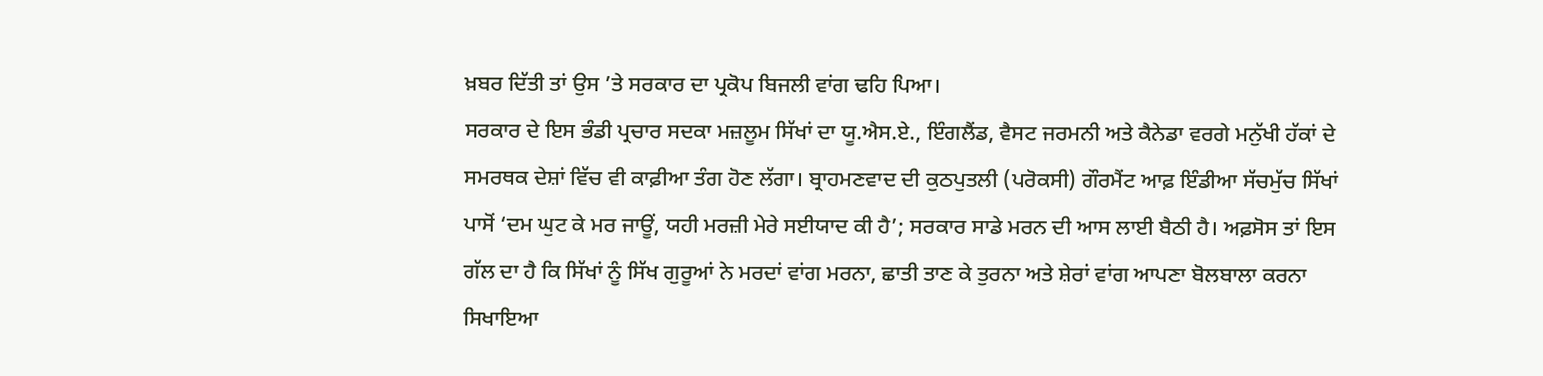ਖ਼ਬਰ ਦਿੱਤੀ ਤਾਂ ਉਸ ’ਤੇ ਸਰਕਾਰ ਦਾ ਪ੍ਰਕੋਪ ਬਿਜਲੀ ਵਾਂਗ ਢਹਿ ਪਿਆ।
ਸਰਕਾਰ ਦੇ ਇਸ ਭੰਡੀ ਪ੍ਰਚਾਰ ਸਦਕਾ ਮਜ਼ਲੂਮ ਸਿੱਖਾਂ ਦਾ ਯੂ.ਐਸ.ਏ., ਇੰਗਲੈਂਡ, ਵੈਸਟ ਜਰਮਨੀ ਅਤੇ ਕੈਨੇਡਾ ਵਰਗੇ ਮਨੁੱਖੀ ਹੱਕਾਂ ਦੇ ਸਮਰਥਕ ਦੇਸ਼ਾਂ ਵਿੱਚ ਵੀ ਕਾਫ਼ੀਆ ਤੰਗ ਹੋਣ ਲੱਗਾ। ਬ੍ਰਾਹਮਣਵਾਦ ਦੀ ਕੁਠਪੁਤਲੀ (ਪਰੋਕਸੀ) ਗੌਰਮੈਂਟ ਆਫ਼ ਇੰਡੀਆ ਸੱਚਮੁੱਚ ਸਿੱਖਾਂ ਪਾਸੋਂ ‘ਦਮ ਘੁਟ ਕੇ ਮਰ ਜਾਊਂ, ਯਹੀ ਮਰਜ਼ੀ ਮੇਰੇ ਸਈਯਾਦ ਕੀ ਹੈ’; ਸਰਕਾਰ ਸਾਡੇ ਮਰਨ ਦੀ ਆਸ ਲਾਈ ਬੈਠੀ ਹੈ। ਅਫ਼ਸੋਸ ਤਾਂ ਇਸ ਗੱਲ ਦਾ ਹੈ ਕਿ ਸਿੱਖਾਂ ਨੂੰ ਸਿੱਖ ਗੁਰੂਆਂ ਨੇ ਮਰਦਾਂ ਵਾਂਗ ਮਰਨਾ, ਛਾਤੀ ਤਾਣ ਕੇ ਤੁਰਨਾ ਅਤੇ ਸ਼ੇਰਾਂ ਵਾਂਗ ਆਪਣਾ ਬੋਲਬਾਲਾ ਕਰਨਾ ਸਿਖਾਇਆ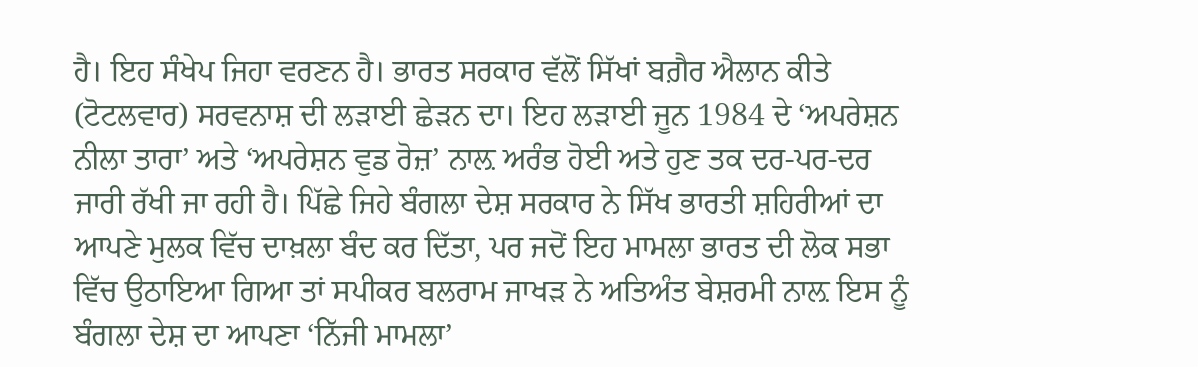ਹੈ। ਇਹ ਸੰਖੇਪ ਜਿਹਾ ਵਰਣਨ ਹੈ। ਭਾਰਤ ਸਰਕਾਰ ਵੱਲੋਂ ਸਿੱਖਾਂ ਬਗ਼ੈਰ ਐਲਾਨ ਕੀਤੇ (ਟੋਟਲਵਾਰ) ਸਰਵਨਾਸ਼ ਦੀ ਲੜਾਈ ਛੇੜਨ ਦਾ। ਇਹ ਲੜਾਈ ਜੂਨ 1984 ਦੇ ‘ਅਪਰੇਸ਼ਨ ਨੀਲਾ ਤਾਰਾ’ ਅਤੇ ‘ਅਪਰੇਸ਼ਨ ਵੁਡ ਰੋਜ਼’ ਨਾਲ਼ ਅਰੰਭ ਹੋਈ ਅਤੇ ਹੁਣ ਤਕ ਦਰ-ਪਰ-ਦਰ ਜਾਰੀ ਰੱਖੀ ਜਾ ਰਹੀ ਹੈ। ਪਿੱਛੇ ਜਿਹੇ ਬੰਗਲਾ ਦੇਸ਼ ਸਰਕਾਰ ਨੇ ਸਿੱਖ ਭਾਰਤੀ ਸ਼ਹਿਰੀਆਂ ਦਾ ਆਪਣੇ ਮੁਲਕ ਵਿੱਚ ਦਾਖ਼ਲਾ ਬੰਦ ਕਰ ਦਿੱਤਾ, ਪਰ ਜਦੋਂ ਇਹ ਮਾਮਲਾ ਭਾਰਤ ਦੀ ਲੋਕ ਸਭਾ ਵਿੱਚ ਉਠਾਇਆ ਗਿਆ ਤਾਂ ਸਪੀਕਰ ਬਲਰਾਮ ਜਾਖੜ ਨੇ ਅਤਿਅੰਤ ਬੇਸ਼ਰਮੀ ਨਾਲ਼ ਇਸ ਨੂੰ ਬੰਗਲਾ ਦੇਸ਼ ਦਾ ਆਪਣਾ ‘ਨਿੱਜੀ ਮਾਮਲਾ’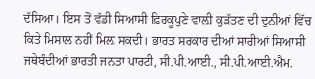ਦੱਸਿਆ। ਇਸ ਤੋਂ ਵੱਡੀ ਸਿਆਸੀ ਫ਼ਿਰਕੂਪੁਣੇ ਵਾਲ਼ੀ ਕੁੜੱਤਣ ਦੀ ਦੁਨੀਆਂ ਵਿੱਚ ਕਿਤੇ ਮਿਸਾਲ ਨਹੀਂ ਮਿਲ਼ ਸਕਦੀ। ਭਾਰਤ ਸਰਕਾਰ ਦੀਆਂ ਸਾਰੀਆਂ ਸਿਆਸੀ ਜਥੇਬੰਦੀਆਂ ਭਾਰਤੀ ਜਨਤਾ ਪਾਰਟੀ, ਸੀ.ਪੀ.ਆਈ., ਸੀ.ਪੀ.ਆਈ.ਐਮ.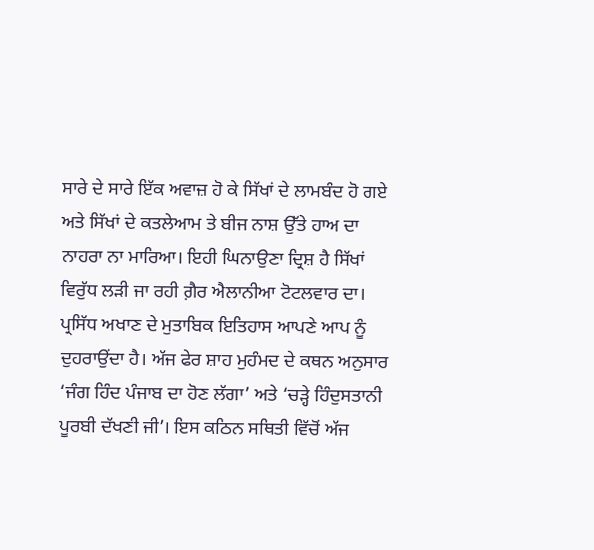ਸਾਰੇ ਦੇ ਸਾਰੇ ਇੱਕ ਅਵਾਜ਼ ਹੋ ਕੇ ਸਿੱਖਾਂ ਦੇ ਲਾਮਬੰਦ ਹੋ ਗਏ ਅਤੇ ਸਿੱਖਾਂ ਦੇ ਕਤਲੇਆਮ ਤੇ ਬੀਜ ਨਾਸ਼ ਉੱਤੇ ਹਾਅ ਦਾ ਨਾਹਰਾ ਨਾ ਮਾਰਿਆ। ਇਹੀ ਘਿਨਾਉਣਾ ਦ੍ਰਿਸ਼ ਹੈ ਸਿੱਖਾਂ ਵਿਰੁੱਧ ਲੜੀ ਜਾ ਰਹੀ ਗ਼ੈਰ ਐਲਾਨੀਆ ਟੋਟਲਵਾਰ ਦਾ।
ਪ੍ਰਸਿੱਧ ਅਖਾਣ ਦੇ ਮੁਤਾਬਿਕ ਇਤਿਹਾਸ ਆਪਣੇ ਆਪ ਨੂੰ ਦੁਹਰਾਉਂਦਾ ਹੈ। ਅੱਜ ਫੇਰ ਸ਼ਾਹ ਮੁਹੰਮਦ ਦੇ ਕਥਨ ਅਨੁਸਾਰ ‘ਜੰਗ ਹਿੰਦ ਪੰਜਾਬ ਦਾ ਹੋਣ ਲੱਗਾ’ ਅਤੇ ‘ਚੜ੍ਹੇ ਹਿੰਦੁਸਤਾਨੀ ਪੂਰਬੀ ਦੱਖਣੀ ਜੀ’। ਇਸ ਕਠਿਨ ਸਥਿਤੀ ਵਿੱਚੋਂ ਅੱਜ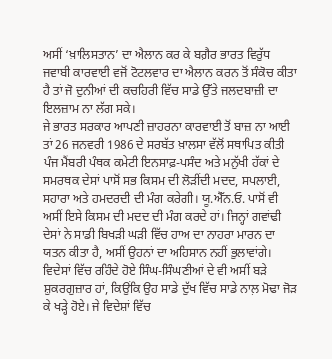ਅਸੀਂ ‘ਖ਼ਾਲਿਸਤਾਨ’ ਦਾ ਐਲਾਨ ਕਰ ਕੇ ਬਗ਼ੈਰ ਭਾਰਤ ਵਿਰੁੱਧ ਜਵਾਬੀ ਕਾਰਵਾਈ ਵਜੋਂ ਟੋਟਲਵਾਰ ਦਾ ਐਲਾਨ ਕਰਨ ਤੋਂ ਸੰਕੋਚ ਕੀਤਾ ਹੈ ਤਾਂ ਜੋ ਦੁਨੀਆਂ ਦੀ ਕਚਹਿਰੀ ਵਿੱਚ ਸਾਡੇ ਉੱਤੇ ਜਲਦਬਾਜ਼ੀ ਦਾ ਇਲਜ਼ਾਮ ਨਾ ਲੱਗ ਸਕੇ।
ਜੇ ਭਾਰਤ ਸਰਕਾਰ ਆਪਣੀ ਜ਼ਾਹਰਨਾ ਕਾਰਵਾਈ ਤੋਂ ਬਾਜ਼ ਨਾ ਆਈ ਤਾਂ 26 ਜਨਵਰੀ 1986 ਦੇ ਸਰਬੱਤ ਖ਼ਾਲਸਾ ਵੱਲੋਂ ਸਥਾਪਿਤ ਕੀਤੀ ਪੰਜ ਮੈਂਬਰੀ ਪੰਥਕ ਕਮੇਟੀ ਇਨਸਾਫ਼-ਪਸੰਦ ਅਤੇ ਮਨੁੱਖੀ ਹੱਕਾਂ ਦੇ ਸਮਰਥਕ ਦੇਸਾਂ ਪਾਸੋਂ ਸਭ ਕਿਸਮ ਦੀ ਲੋੜੀਂਦੀ ਮਦਦ, ਸਪਲਾਈ, ਸਹਾਰਾ ਅਤੇ ਹਮਦਰਦੀ ਦੀ ਮੰਗ ਕਰੇਗੀ। ਯੂ.ਐੱਨ.ਓ. ਪਾਸੋਂ ਵੀ ਅਸੀਂ ਇਸੇ ਕਿਸਮ ਦੀ ਮਦਦ ਦੀ ਮੰਗ ਕਰਦੇ ਹਾਂ। ਜਿਨ੍ਹਾਂ ਗਵਾਂਢੀ ਦੇਸਾਂ ਨੇ ਸਾਡੀ ਬਿਖੜੀ ਘੜੀ ਵਿੱਚ ਹਾਅ ਦਾ ਨਾਹਰਾ ਮਾਰਨ ਦਾ ਯਤਨ ਕੀਤਾ ਹੈ, ਅਸੀਂ ਉਹਨਾਂ ਦਾ ਅਹਿਸਾਨ ਨਹੀਂ ਭੁਲਾਵਾਂਗੇ। ਵਿਦੇਸਾਂ ਵਿੱਚ ਰਹਿੰਦੇ ਹੋਏ ਸਿੰਘ-ਸਿੰਘਣੀਆਂ ਦੇ ਵੀ ਅਸੀਂ ਬੜੇ ਸ਼ੁਕਰਗੁਜ਼ਾਰ ਹਾਂ, ਕਿਉਂਕਿ ਉਹ ਸਾਡੇ ਦੁੱਖ ਵਿੱਚ ਸਾਡੇ ਨਾਲ਼ ਮੋਢਾ ਜੋੜ ਕੇ ਖੜ੍ਹੇ ਹੋਏ। ਜੇ ਵਿਦੇਸ਼ਾਂ ਵਿੱਚ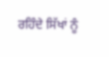ਰਹਿੰਦੇ ਸਿੱਖਾਂ ਨੂੰ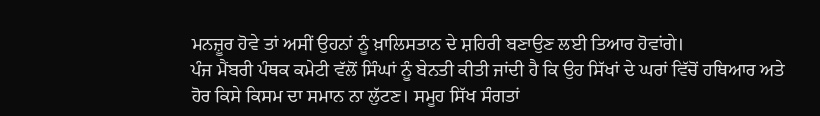ਮਨਜ਼ੂਰ ਹੋਵੇ ਤਾਂ ਅਸੀਂ ਉਹਨਾਂ ਨੂੰ ਖ਼ਾਲਿਸਤਾਨ ਦੇ ਸ਼ਹਿਰੀ ਬਣਾਉਣ ਲਈ ਤਿਆਰ ਹੋਵਾਂਗੇ।
ਪੰਜ ਮੈਂਬਰੀ ਪੰਥਕ ਕਮੇਟੀ ਵੱਲੋਂ ਸਿੰਘਾਂ ਨੂੰ ਬੇਨਤੀ ਕੀਤੀ ਜਾਂਦੀ ਹੈ ਕਿ ਉਹ ਸਿੱਖਾਂ ਦੇ ਘਰਾਂ ਵਿੱਚੋਂ ਹਥਿਆਰ ਅਤੇ ਹੋਰ ਕਿਸੇ ਕਿਸਮ ਦਾ ਸਮਾਨ ਨਾ ਲੁੱਟਣ। ਸਮੂਹ ਸਿੱਖ ਸੰਗਤਾਂ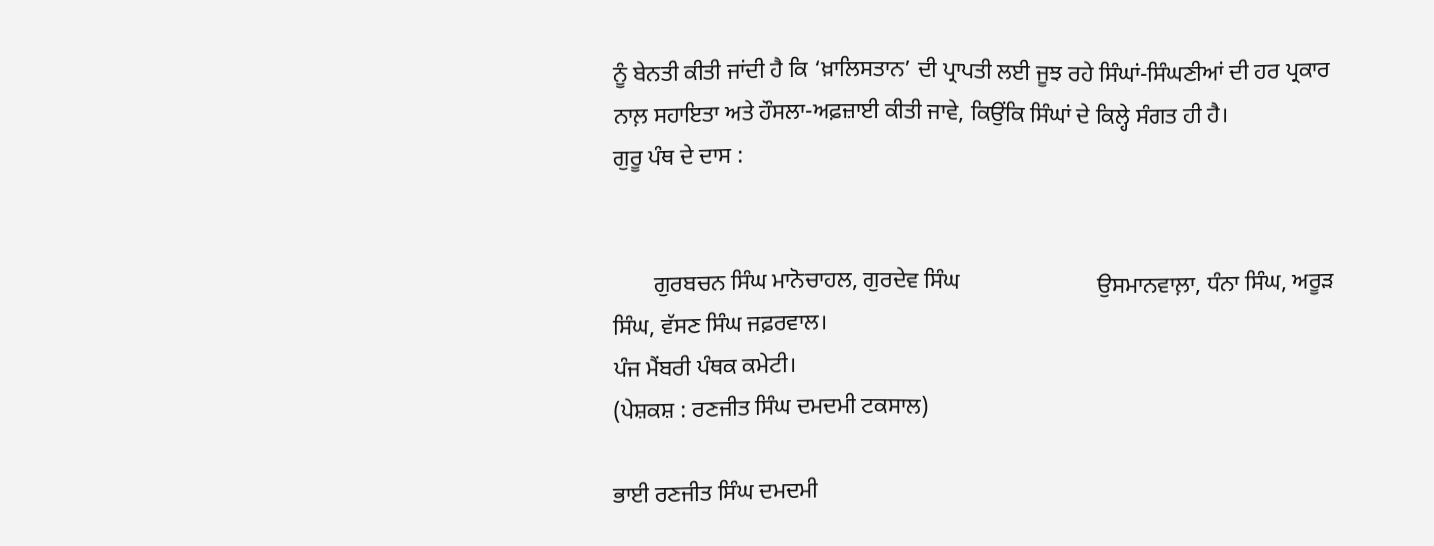ਨੂੰ ਬੇਨਤੀ ਕੀਤੀ ਜਾਂਦੀ ਹੈ ਕਿ ‘ਖ਼ਾਲਿਸਤਾਨ’ ਦੀ ਪ੍ਰਾਪਤੀ ਲਈ ਜੂਝ ਰਹੇ ਸਿੰਘਾਂ-ਸਿੰਘਣੀਆਂ ਦੀ ਹਰ ਪ੍ਰਕਾਰ ਨਾਲ਼ ਸਹਾਇਤਾ ਅਤੇ ਹੌਸਲਾ-ਅਫ਼ਜ਼ਾਈ ਕੀਤੀ ਜਾਵੇ, ਕਿਉਂਕਿ ਸਿੰਘਾਂ ਦੇ ਕਿਲ੍ਹੇ ਸੰਗਤ ਹੀ ਹੈ।
ਗੁਰੂ ਪੰਥ ਦੇ ਦਾਸ :


       ਗੁਰਬਚਨ ਸਿੰਘ ਮਾਨੋਚਾਹਲ, ਗੁਰਦੇਵ ਸਿੰਘ                        ਉਸਮਾਨਵਾਲ਼ਾ, ਧੰਨਾ ਸਿੰਘ, ਅਰੂੜ ਸਿੰਘ, ਵੱਸਣ ਸਿੰਘ ਜਫ਼ਰਵਾਲ।
ਪੰਜ ਮੈਂਬਰੀ ਪੰਥਕ ਕਮੇਟੀ।
(ਪੇਸ਼ਕਸ਼ : ਰਣਜੀਤ ਸਿੰਘ ਦਮਦਮੀ ਟਕਸਾਲ)

ਭਾਈ ਰਣਜੀਤ ਸਿੰਘ ਦਮਦਮੀ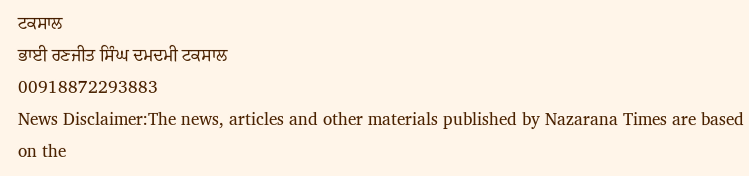ਟਕਸਾਲ
ਭਾਈ ਰਣਜੀਤ ਸਿੰਘ ਦਮਦਮੀ ਟਕਸਾਲ
00918872293883
News Disclaimer:The news, articles and other materials published by Nazarana Times are based on the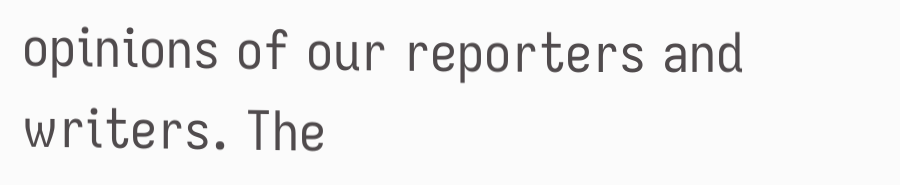opinions of our reporters and writers. The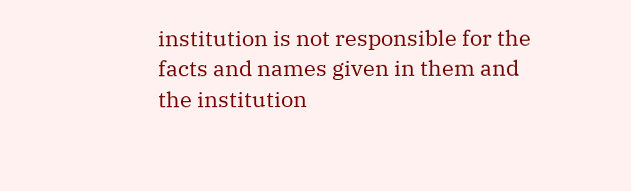institution is not responsible for the facts and names given in them and the institution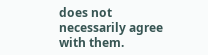does not necessarily agree with them.